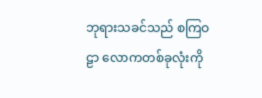ဘုရားသခင်သည် စကြဝဠာ လောကတစ်ခုလုံးကို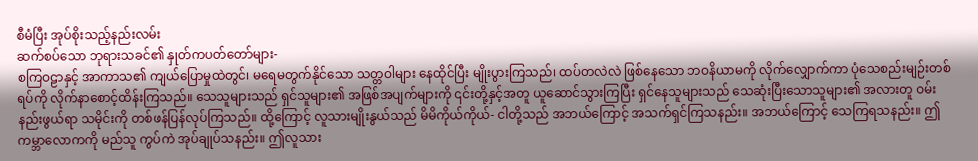စီမံပြီး အုပ်စိုးသည့်နည်းလမ်း
ဆက်စပ်သော ဘုရားသခင်၏ နှုတ်ကပတ်တော်များ-
စကြဝဠာနှင့် အာကာသ၏ ကျယ်ပြောမှုထဲတွင်၊ မရေမတွက်နိုင်သော သတ္တဝါများ နေထိုင်ပြီး မျိုးပွားကြသည်၊ ထပ်တလဲလဲ ဖြစ်နေသော ဘဝနိယာမကို လိုက်လျှောက်ကာ ပုံသေစည်းမျဉ်းတစ်ရပ်ကို လိုက်နာစောင့်ထိန်းကြသည်။ သေသူများသည် ရှင်သူများ၏ အဖြစ်အပျက်များကို ၎င်းတို့နှင့်အတူ ယူဆောင်သွားကြပြီး ရှင်နေသူများသည် သေဆုံးပြီးသောသူများ၏ အလားတူ ဝမ်းနည်းဖွယ်ရာ သမိုင်းကို တစ်ဖန်ပြန်လုပ်ကြသည်။ ထို့ကြောင့် လူသားမျိုးနွယ်သည် မိမိကိုယ်ကိုယ်- ငါတို့သည် အဘယ်ကြောင့် အသက်ရှင်ကြသနည်း။ အဘယ်ကြောင့် သေကြရသနည်း။ ဤကမ္ဘာလောကကို မည်သူ ကွပ်ကဲ အုပ်ချုပ်သနည်း။ ဤလူသား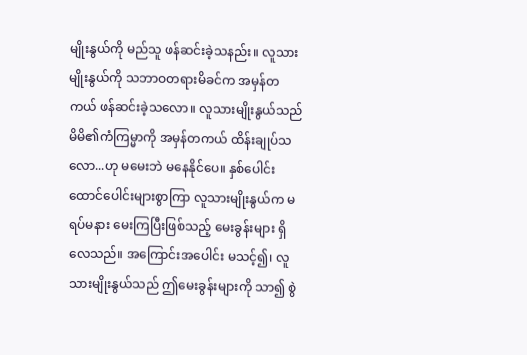မျိုးနွယ်ကို မည်သူ ဖန်ဆင်းခဲ့သနည်း။ လူသားမျိုးနွယ်ကို သဘာဝတရားမိခင်က အမှန်တကယ် ဖန်ဆင်းခဲ့သလော။ လူသားမျိုးနွယ်သည် မိမိ၏ကံကြမ္မာကို အမှန်တကယ် ထိန်းချုပ်သလော...ဟု မမေးဘဲ မနေနိုင်ပေ။ နှစ်ပေါင်းထောင်ပေါင်းများစွာကြာ လူသားမျိုးနွယ်က မရပ်မနား မေးကြပြီးဖြစ်သည့် မေးခွန်းများ ရှိလေသည်။ အကြောင်းအပေါင်း မသင့်၍၊ လူသားမျိုးနွယ်သည် ဤမေးခွန်းများကို သာ၍ စွဲ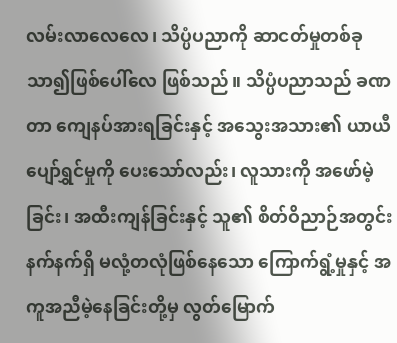လမ်းလာလေလေ၊ သိပ္ပံပညာကို ဆာငတ်မှုတစ်ခု သာ၍ဖြစ်ပေါ်လေ ဖြစ်သည်။ သိပ္ပံပညာသည် ခဏတာ ကျေနပ်အားရခြင်းနှင့် အသွေးအသား၏ ယာယီပျော်ရွှင်မှုကို ပေးသော်လည်း၊ လူသားကို အဖော်မဲ့ခြင်း၊ အထီးကျန်ခြင်းနှင့် သူ၏ စိတ်ဝိညာဉ်အတွင်းနက်နက်ရှိ မလုံ့တလုံဖြစ်နေသော ကြောက်ရွံ့မှုနှင့် အကူအညီမဲ့နေခြင်းတို့မှ လွတ်မြောက်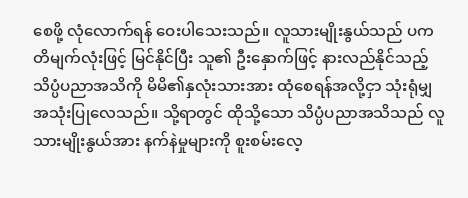စေဖို့ လုံလောက်ရန် ဝေးပါသေးသည်။ လူသားမျိုးနွယ်သည် ပကတိမျက်လုံးဖြင့် မြင်နိုင်ပြီး သူ၏ ဦးနှောက်ဖြင့် နားလည်နိုင်သည့် သိပ္ပံပညာအသိကို မိမိ၏နှလုံးသားအား ထုံစေရန်အလို့ငှာ သုံးရုံမျှ အသုံးပြုလေသည်။ သို့ရာတွင် ထိုသို့သော သိပ္ပံပညာအသိသည် လူသားမျိုးနွယ်အား နက်နဲမှုများကို စူးစမ်းလေ့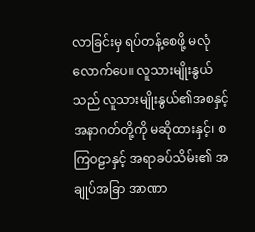လာခြင်းမှ ရပ်တန့်စေဖို့ မလုံလောက်ပေ။ လူသားမျိုးနွယ်သည် လူသားမျိုးနွယ်၏အစနှင့် အနာဂတ်တို့ကို မဆိုထားနှင့်၊ စကြဝဠာနှင့် အရာခပ်သိမ်း၏ အချုပ်အခြာ အာဏာ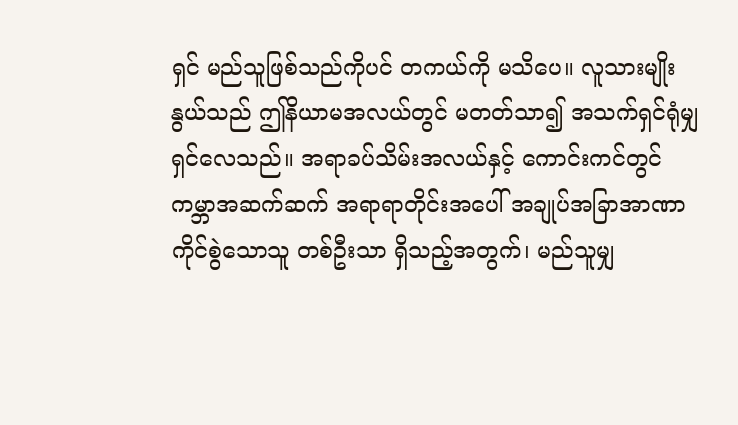ရှင် မည်သူဖြစ်သည်ကိုပင် တကယ်ကို မသိပေ။ လူသားမျိုးနွယ်သည် ဤနိယာမအလယ်တွင် မတတ်သာ၍ အသက်ရှင်ရုံမျှ ရှင်လေသည်။ အရာခပ်သိမ်းအလယ်နှင့် ကောင်းကင်တွင် ကမ္ဘာအဆက်ဆက် အရာရာတိုင်းအပေါ် အချုပ်အခြာအာဏာ ကိုင်စွဲသောသူ တစ်ဦးသာ ရှိသည့်အတွက်၊ မည်သူမျှ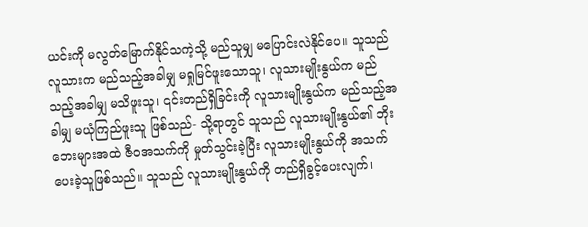ယင်းကို မလွတ်မြောက်နိုင်သကဲ့သို့ မည်သူမျှ မပြောင်းလဲနိုင်ပေ။ သူသည် လူသားက မည်သည့်အခါမျှ မရှုမြင်ဖူးသောသူ၊ လူသားမျိုးနွယ်က မည်သည့်အခါမျှ မသိဖူးသူ၊ ၎င်းတည်ရှိခြင်းကို လူသားမျိုးနွယ်က မည်သည့်အခါမျှ မယုံကြည်ဖူးသူ ဖြစ်သည်- သို့ရာတွင် သူသည် လူသားမျိုးနွယ်၏ ဘိုးဘေးများအထဲ ဇီဝအသက်ကို မှုတ်သွင်းခဲ့ပြီး လူသားမျိုးနွယ်ကို အသက်ပေးခဲ့သူဖြစ်သည်။ သူသည် လူသားမျိုးနွယ်ကို တည်ရှိခွင့်ပေးလျက်၊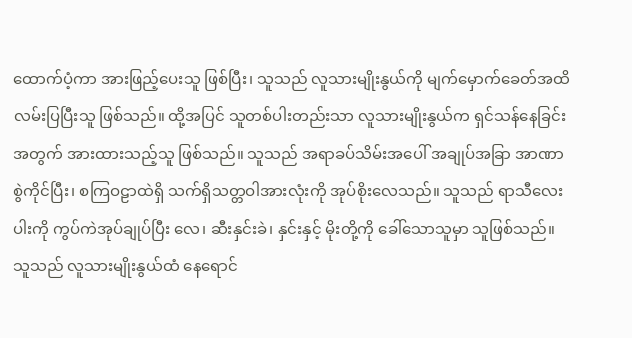ထောက်ပံ့ကာ အားဖြည့်ပေးသူ ဖြစ်ပြီး၊ သူသည် လူသားမျိုးနွယ်ကို မျက်မှောက်ခေတ်အထိ လမ်းပြပြီးသူ ဖြစ်သည်။ ထို့အပြင် သူတစ်ပါးတည်းသာ လူသားမျိုးနွယ်က ရှင်သန်နေခြင်းအတွက် အားထားသည့်သူ ဖြစ်သည်။ သူသည် အရာခပ်သိမ်းအပေါ် အချုပ်အခြာ အာဏာ စွဲကိုင်ပြီး၊ စကြဝဠာထဲရှိ သက်ရှိသတ္တဝါအားလုံးကို အုပ်စိုးလေသည်။ သူသည် ရာသီလေးပါးကို ကွပ်ကဲအုပ်ချုပ်ပြီး လေ၊ ဆီးနှင်းခဲ၊ နှင်းနှင့် မိုးတို့ကို ခေါ်သောသူမှာ သူဖြစ်သည်။ သူသည် လူသားမျိုးနွယ်ထံ နေရောင်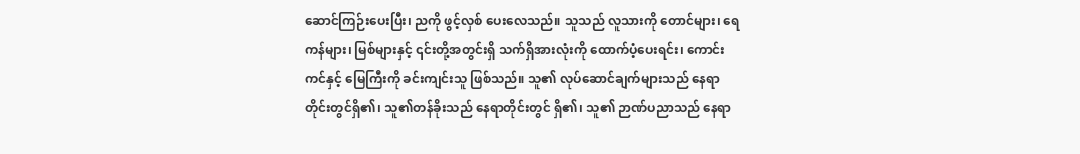ဆောင်ကြဉ်းပေးပြီး၊ ညကို ဖွင့်လှစ် ပေးလေသည်။ သူသည် လူသားကို တောင်များ၊ ရေကန်များ၊ မြစ်များနှင့် ၎င်းတို့အတွင်းရှိ သက်ရှိအားလုံးကို ထောက်ပံ့ပေးရင်း၊ ကောင်းကင်နှင့် မြေကြီးကို ခင်းကျင်းသူ ဖြစ်သည်။ သူ၏ လုပ်ဆောင်ချက်များသည် နေရာတိုင်းတွင်ရှိ၏၊ သူ၏တန်ခိုးသည် နေရာတိုင်းတွင် ရှိ၏၊ သူ၏ ဉာဏ်ပညာသည် နေရာ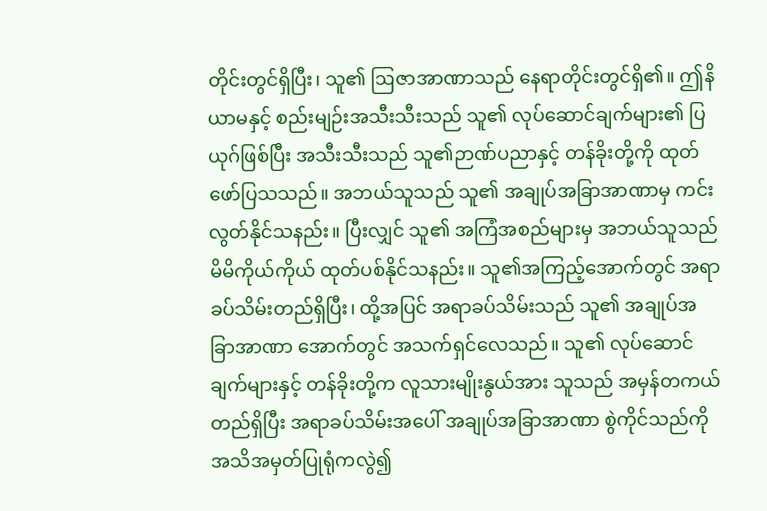တိုင်းတွင်ရှိပြီး၊ သူ၏ ဩဇာအာဏာသည် နေရာတိုင်းတွင်ရှိ၏။ ဤနိယာမနှင့် စည်းမျဉ်းအသီးသီးသည် သူ၏ လုပ်ဆောင်ချက်များ၏ ပြယုဂ်ဖြစ်ပြီး အသီးသီးသည် သူ၏ဉာဏ်ပညာနှင့် တန်ခိုးတို့ကို ထုတ်ဖော်ပြသသည်။ အဘယ်သူသည် သူ၏ အချုပ်အခြာအာဏာမှ ကင်းလွတ်နိုင်သနည်း။ ပြီးလျှင် သူ၏ အကြံအစည်များမှ အဘယ်သူသည် မိမိကိုယ်ကိုယ် ထုတ်ပစ်နိုင်သနည်း။ သူ၏အကြည့်အောက်တွင် အရာခပ်သိမ်းတည်ရှိပြီး၊ ထို့အပြင် အရာခပ်သိမ်းသည် သူ၏ အချုပ်အခြာအာဏာ အောက်တွင် အသက်ရှင်လေသည်။ သူ၏ လုပ်ဆောင်ချက်များနှင့် တန်ခိုးတို့က လူသားမျိုးနွယ်အား သူသည် အမှန်တကယ် တည်ရှိပြီး အရာခပ်သိမ်းအပေါ် အချုပ်အခြာအာဏာ စွဲကိုင်သည်ကို အသိအမှတ်ပြုရုံကလွဲ၍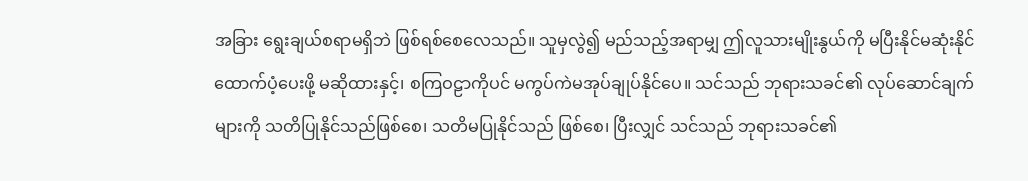အခြား ရွေးချယ်စရာမရှိဘဲ ဖြစ်ရစ်စေလေသည်။ သူမှလွဲ၍ မည်သည့်အရာမျှ ဤလူသားမျိုးနွယ်ကို မပြီးနိုင်မဆုံးနိုင် ထောက်ပံ့ပေးဖို့ မဆိုထားနှင့်၊ စကြဝဠာကိုပင် မကွပ်ကဲမအုပ်ချုပ်နိုင်ပေ။ သင်သည် ဘုရားသခင်၏ လုပ်ဆောင်ချက်များကို သတိပြုနိုင်သည်ဖြစ်စေ၊ သတိမပြုနိုင်သည် ဖြစ်စေ၊ ပြီးလျှင် သင်သည် ဘုရားသခင်၏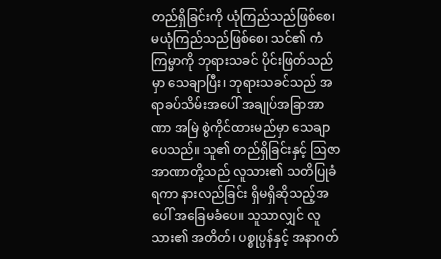တည်ရှိခြင်းကို ယုံကြည်သည်ဖြစ်စေ၊ မယုံကြည်သည်ဖြစ်စေ၊ သင်၏ ကံကြမ္မာကို ဘုရားသခင် ပိုင်းဖြတ်သည်မှာ သေချာပြီး၊ ဘုရားသခင်သည် အရာခပ်သိမ်းအပေါ် အချုပ်အခြာအာဏာ အမြဲ စွဲကိုင်ထားမည်မှာ သေချာပေသည်။ သူ၏ တည်ရှိခြင်းနှင့် ဩဇာအာဏာတို့သည် လူသား၏ သတိပြုခံရကာ နားလည်ခြင်း ရှိမရှိဆိုသည့်အပေါ် အခြေမခံပေ။ သူသာလျှင် လူသား၏ အတိတ်၊ ပစ္စုပ္ပန်နှင့် အနာဂတ်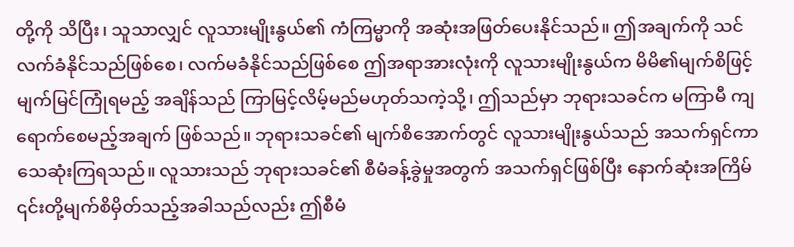တို့ကို သိပြီး၊ သူသာလျှင် လူသားမျိုးနွယ်၏ ကံကြမ္မာကို အဆုံးအဖြတ်ပေးနိုင်သည်။ ဤအချက်ကို သင်လက်ခံနိုင်သည်ဖြစ်စေ၊ လက်မခံနိုင်သည်ဖြစ်စေ ဤအရာအားလုံးကို လူသားမျိုးနွယ်က မိမိ၏မျက်စိဖြင့် မျက်မြင်ကြုံရမည့် အချိန်သည် ကြာမြင့်လိမ့်မည်မဟုတ်သကဲ့သို့၊ ဤသည်မှာ ဘုရားသခင်က မကြာမီ ကျရောက်စေမည့်အချက် ဖြစ်သည်။ ဘုရားသခင်၏ မျက်စိအောက်တွင် လူသားမျိုးနွယ်သည် အသက်ရှင်ကာ သေဆုံးကြရသည်။ လူသားသည် ဘုရားသခင်၏ စီမံခန့်ခွဲမှုအတွက် အသက်ရှင်ဖြစ်ပြီး နောက်ဆုံးအကြိမ် ၎င်းတို့မျက်စိမှိတ်သည့်အခါသည်လည်း ဤစီမံ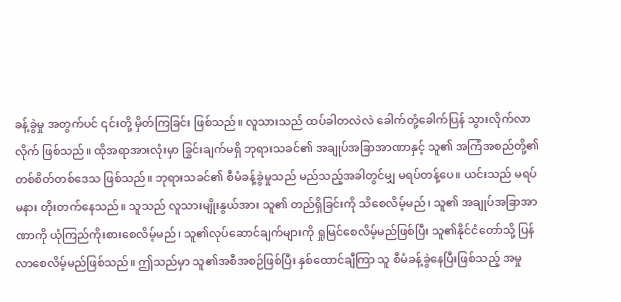ခန့်ခွဲမှု အတွက်ပင် ၎င်းတို့ မှိတ်ကြခြင်း ဖြစ်သည်။ လူသားသည် ထပ်ခါတလဲလဲ ခေါက်တုံ့ခေါက်ပြန် သွားလိုက်လာလိုက် ဖြစ်သည်။ ထိုအရာအားလုံးမှာ ခြွင်းချက်မရှိ ဘုရားသခင်၏ အချုပ်အခြာအာဏာနှင့် သူ၏ အကြံအစည်တို့၏ တစ်စိတ်တစ်ဒေသ ဖြစ်သည်။ ဘုရားသခင်၏ စီမံခန့်ခွဲမှုသည် မည်သည့်အခါတွင်မျှ မရပ်တန့်ပေ။ ယင်းသည် မရပ်မနား တိုးတက်နေသည်။ သူသည် လူသားမျိုးနွယ်အား သူ၏ တည်ရှိခြင်းကို သိစေလိမ့်မည်၊ သူ၏ အချုပ်အခြာအာဏာကို ယုံကြည်ကိုးစားစေလိမ့်မည်၊ သူ၏လုပ်ဆောင်ချက်များကို ရှုမြင်စေလိမ့်မည်ဖြစ်ပြီး သူ၏နိုင်ငံတော်သို့ ပြန်လာစေလိမ့်မည်ဖြစ်သည်။ ဤသည်မှာ သူ၏အစီအစဉ်ဖြစ်ပြီး နှစ်ထောင်ချီကြာ သူ စီမံခန့်ခွဲနေပြီးဖြစ်သည့် အမှု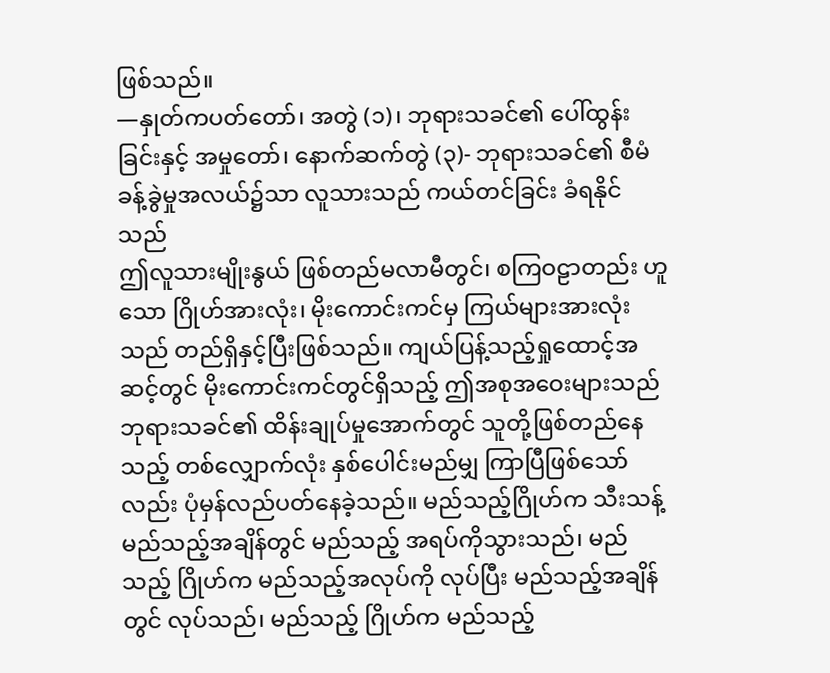ဖြစ်သည်။
—နှုတ်ကပတ်တော်၊ အတွဲ (၁)၊ ဘုရားသခင်၏ ပေါ်ထွန်းခြင်းနှင့် အမှုတော်၊ နောက်ဆက်တွဲ (၃)- ဘုရားသခင်၏ စီမံခန့်ခွဲမှုအလယ်၌သာ လူသားသည် ကယ်တင်ခြင်း ခံရနိုင်သည်
ဤလူသားမျိုးနွယ် ဖြစ်တည်မလာမီတွင်၊ စကြဝဠာတည်း ဟူသော ဂြိုဟ်အားလုံး၊ မိုးကောင်းကင်မှ ကြယ်များအားလုံးသည် တည်ရှိနှင့်ပြီးဖြစ်သည်။ ကျယ်ပြန့်သည့်ရှုထောင့်အဆင့်တွင် မိုးကောင်းကင်တွင်ရှိသည့် ဤအစုအဝေးများသည် ဘုရားသခင်၏ ထိန်းချုပ်မှုအောက်တွင် သူတို့ဖြစ်တည်နေသည့် တစ်လျှောက်လုံး နှစ်ပေါင်းမည်မျှ ကြာပြီဖြစ်သော်လည်း ပုံမှန်လည်ပတ်နေခဲ့သည်။ မည်သည့်ဂြိုဟ်က သီးသန့် မည်သည့်အချိန်တွင် မည်သည့် အရပ်ကိုသွားသည်၊ မည်သည့် ဂြိုဟ်က မည်သည့်အလုပ်ကို လုပ်ပြီး မည်သည့်အချိန်တွင် လုပ်သည်၊ မည်သည့် ဂြိုဟ်က မည်သည့်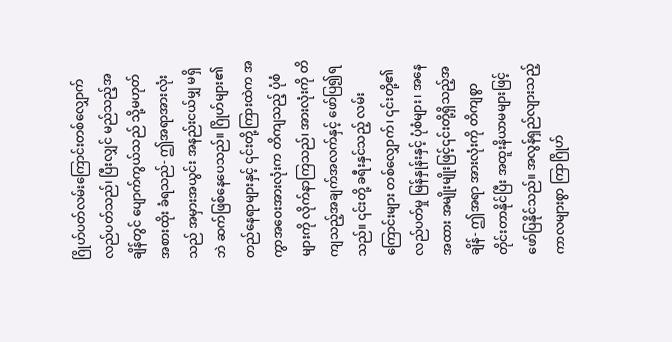ဂြိုဟ်ပတ်လမ်းကြောင်းတစ်လျှောက် လည်ပတ်သည်၊ ပြီးလျှင် မည်သည့်အချိန်တွင် ပျောက်ကွယ်သည် သို့မဟုတ် အစားထိုး ခံရသည်- ဤအရာအားလုံးသည် အမှားအယွင်း အနည်းငယ်မျှ မရှိဘဲ ဆက်ဖြစ်နေပေသည်။ ဂြိုဟ်များ၏ တည်နေရာများနှင့် ၎င်းတို့ကြားထဲက အကွာအဝေးအားလုံးက တိကျသည့် ပုံစံများကို လိုက်နာကြသည်၊ အားလုံးကို တိကျသည့်အချက်အလက်နှင့် ဖော်ပြ၍ရသည်။ ၎င်းတို့ ခရီးနှင်သည့် လမ်းကြောင်းများ တစ်လျှောက်၊ ၎င်းတို့၏ လည်ပတ်မှု မြန်နှုန်းနှင့် ပုံစံများ၊ အနေအထား အမျိုးမျိုးဖြင့်၎င်းတို့ရှိသည့်အချိန်- ဤအရာ အားလုံးကို တိကျစွာ တိုင်းတာနိုင်ပြီး အထူးနိယာမများဖြင့် ဖော်ပြနိုင်သည်။ အလွန်ရှည်လျားသည့် ကာလများစွာ ကြာဂြိုဟ်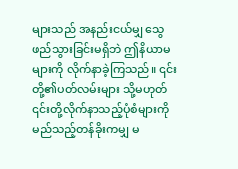များသည် အနည်းငယ်မျှ သွေဖည်သွားခြင်းမရှိဘဲ ဤနိယာမများကို လိုက်နာခဲ့ကြသည်။ ၎င်းတို့၏ပတ်လမ်းများ သို့မဟုတ် ၎င်းတို့လိုက်နာသည့်ပုံစံများကို မည်သည့်တန်ခိုးကမျှ မ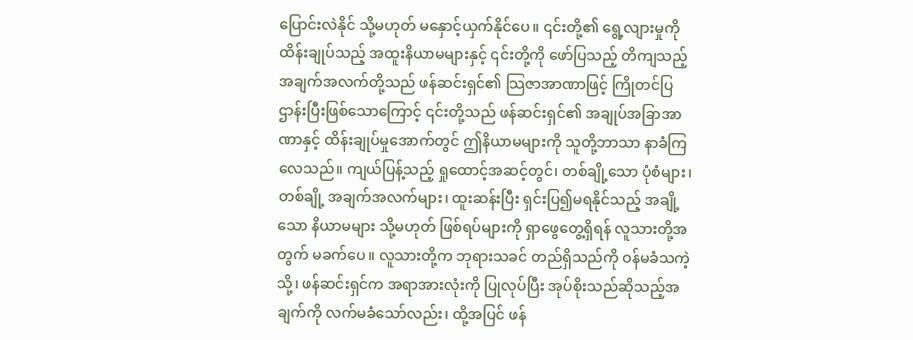ပြောင်းလဲနိုင် သို့မဟုတ် မနှောင့်ယှက်နိုင်ပေ။ ၎င်းတို့၏ ရွေ့လျားမှုကို ထိန်းချုပ်သည့် အထူးနိယာမများနှင့် ၎င်းတို့ကို ဖော်ပြသည့် တိကျသည့် အချက်အလက်တို့သည် ဖန်ဆင်းရှင်၏ သြဇာအာဏာဖြင့် ကြိုတင်ပြဌာန်းပြီးဖြစ်သောကြောင့် ၎င်းတို့သည် ဖန်ဆင်းရှင်၏ အချုပ်အခြာအာဏာနှင့် ထိန်းချုပ်မှုအောက်တွင် ဤနိယာမများကို သူတို့ဘာသာ နာခံကြလေသည်။ ကျယ်ပြန့်သည့် ရှုထောင့်အဆင့်တွင်၊ တစ်ချို့သော ပုံစံများ၊ တစ်ချို့ အချက်အလက်များ၊ ထူးဆန်းပြီး ရှင်းပြ၍မရနိုင်သည့် အချို့သော နိယာမများ သို့မဟုတ် ဖြစ်ရပ်များကို ရှာဖွေတွေ့ရှိရန် လူသားတို့အတွက် မခက်ပေ။ လူသားတို့က ဘုရားသခင် တည်ရှိသည်ကို ဝန်မခံသကဲ့သို့၊ ဖန်ဆင်းရှင်က အရာအားလုံးကို ပြုလုပ်ပြီး အုပ်စိုးသည်ဆိုသည့်အချက်ကို လက်မခံသော်လည်း၊ ထို့အပြင် ဖန်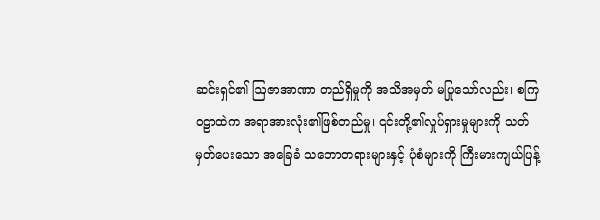ဆင်းရှင်၏ ဩဇာအာဏာ တည်ရှိမှုကို အသိအမှတ် မပြုသော်လည်း၊ စကြဝဠာထဲက အရာအားလုံး၏ဖြစ်တည်မှု၊ ၎င်းတို့၏လှုပ်ရှားမှုများကို သတ်မှတ်ပေးသော အခြေခံ သဘောတရားများနှင့် ပုံစံများကို ကြီးမားကျယ်ပြန့်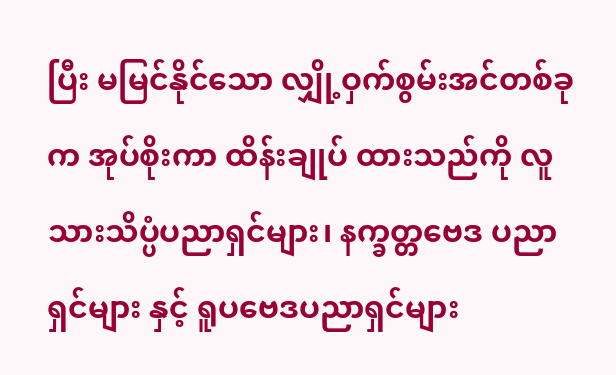ပြီး မမြင်နိုင်သော လျှို့ဝှက်စွမ်းအင်တစ်ခုက အုပ်စိုးကာ ထိန်းချုပ် ထားသည်ကို လူသားသိပ္ပံပညာရှင်များ၊ နက္ခတ္တဗေဒ ပညာရှင်များ နှင့် ရူပဗေဒပညာရှင်များ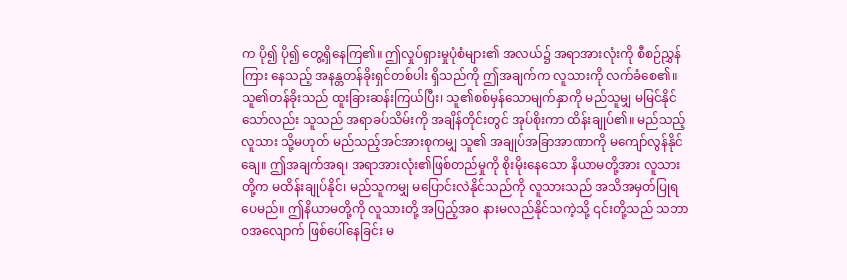က ပို၍ ပို၍ တွေ့ရှိနေကြ၏။ ဤလှုပ်ရှားမှုပုံစံများ၏ အလယ်၌ အရာအားလုံးကို စီစဉ်ညွှန်ကြား နေသည့် အနန္တတန်ခိုးရှင်တစ်ပါး ရှိသည်ကို ဤအချက်က လူသားကို လက်ခံစေ၏။ သူ၏တန်ခိုးသည် ထူးခြားဆန်းကြယ်ပြီး၊ သူ၏စစ်မှန်သောမျက်နှာကို မည်သူမျှ မမြင်နိုင်သော်လည်း သူသည် အရာခပ်သိမ်းကို အချိန်တိုင်းတွင် အုပ်စိုးကာ ထိန်းချုပ်၏။ မည်သည့်လူသား သို့မဟုတ် မည်သည့်အင်အားစုကမျှ သူ၏ အချုပ်အခြာအာဏာကို မကျော်လွန်နိုင်ချေ။ ဤအချက်အရ၊ အရာအားလုံး၏ဖြစ်တည်မှုကို စိုးမိုးနေသော နိယာမတို့အား လူသားတို့က မထိန်းချုပ်နိုင်၊ မည်သူကမျှ မပြောင်းလဲနိုင်သည်ကို လူသားသည် အသိအမှတ်ပြုရပေမည်။ ဤနိယာမတို့ကို လူသားတို့ အပြည့်အဝ နားမလည်နိုင်သကဲ့သို့ ၎င်းတို့သည် သဘာဝအလျောက် ဖြစ်ပေါ်နေခြင်း မ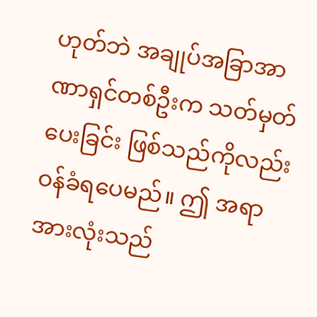ဟုတ်ဘဲ အချုပ်အခြာအာဏာရှင်တစ်ဦးက သတ်မှတ်ပေးခြင်း ဖြစ်သည်ကိုလည်း ဝန်ခံရပေမည်။ ဤ အရာအားလုံးသည်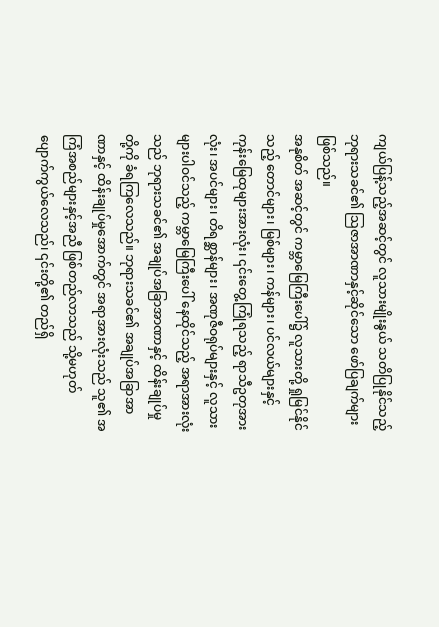ကျယ်ပြန့်သည့်အဆင့်တွင် လူသားမျိုးနွယ် သတိပြုနိုင်သည့် ဘုရားသခင်၏ သြဇာအာဏာနှင့်ဆိုင်သော ဖော်ပြချက်များ ဖြစ်သည်။
အနုစိတ် အဆင့်တွင် ကမ္ဘာမြေကြီးပေါ်၌ လူသားတို့ ရှုမြင်နိုင်သည့် တောင်များ၊ မြစ်များ၊ ကန်များ၊ ပင်လယ်များနှင့် ကုန်းမြေထုများအားလုံး၊ ၎င်းတွေ့ကြုံရသည့် ရာသီဥတုအားလုံး၊ အပင်များ၊ တိရစ္ဆာန်များ၊ အဏုဇီဝရုပ်များနှင့် လူသားများပါဝင်သည့် ကမ္ဘာမြေကြီးပေါ် နေထိုင်သည့် အရာအားလုံးသည် ဘုရားသခင်၏ အချုပ်အခြာအာဏာနှင့် ထိန်းချုပ်မှုတို့ကို ခံရကြလေသည်။ ဘုရားသခင်၏ အချုပ်အခြာအာဏာနှင့် ထိန်းချုပ်မှုအောက်တွင် အရာအားလုံးသည် သူ၏ အကြံအစည်များနှင့်အညီ ဖြစ်တည်လာသည် သို့မဟုတ် ပျောက်ကွယ်လေသည်၊ ၎င်းတို့၏ တည်ရှိ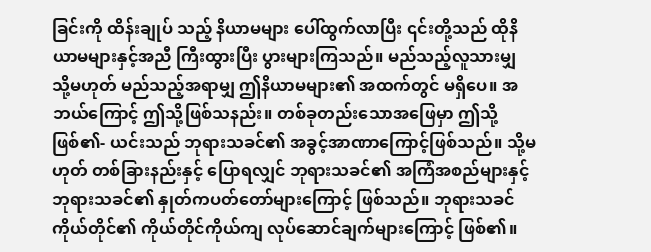ခြင်းကို ထိန်းချုပ် သည့် နိယာမများ ပေါ်ထွက်လာပြီး ၎င်းတို့သည် ထိုနိယာမများနှင့်အညီ ကြီးထွားပြီး ပွားများကြသည်။ မည်သည့်လူသားမျှ သို့မဟုတ် မည်သည့်အရာမျှ ဤနိယာမများ၏ အထက်တွင် မရှိပေ။ အဘယ်ကြောင့် ဤသို့ဖြစ်သနည်း။ တစ်ခုတည်းသောအဖြေမှာ ဤသို့ဖြစ်၏- ယင်းသည် ဘုရားသခင်၏ အခွင့်အာဏာကြောင့်ဖြစ်သည်။ သို့မဟုတ် တစ်ခြားနည်းနှင့် ပြောရလျှင် ဘုရားသခင်၏ အကြံအစည်များနှင့် ဘုရားသခင်၏ နှုတ်ကပတ်တော်များကြောင့် ဖြစ်သည်။ ဘုရားသခင်ကိုယ်တိုင်၏ ကိုယ်တိုင်ကိုယ်ကျ လုပ်ဆောင်ချက်များကြောင့် ဖြစ်၏။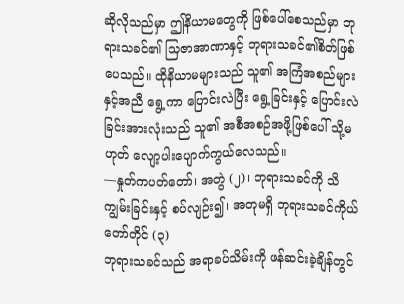ဆိုလိုသည်မှာ ဤနိယာမတွေကို ဖြစ်ပေါ်စေသည်မှာ ဘုရားသခင်၏ သြဇာအာဏာနှင့် ဘုရားသခင်၏စိတ်ဖြစ်ပေသည်။ ထိုနိယာမများသည် သူ၏ အကြံအစည်များနှင့်အညီ ရွေ့ကာ ပြောင်းလဲပြီး ရွေ့ခြင်းနှင့် ပြောင်းလဲခြင်းအားလုံးသည် သူ၏ အစီအစဉ်အဖို့ဖြစ်ပေါ် သို့မဟုတ် လျော့ပါးပျောက်ကွယ်လေသည်။
—နှုတ်ကပတ်တော်၊ အတွဲ (၂)၊ ဘုရားသခင်ကို သိကျွမ်းခြင်းနှင့် စပ်လျဉ်း၍၊ အတုမရှိ ဘုရားသခင်ကိုယ်တော်တိုင် (၃)
ဘုရားသခင်သည် အရာခပ်သိမ်းကို ဖန်ဆင်းခဲ့ချိန်တွင်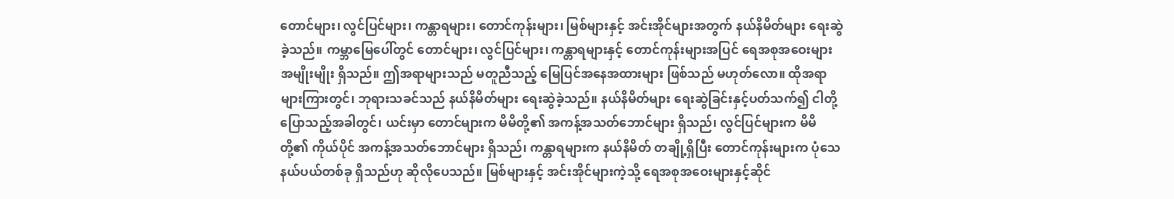တောင်များ၊ လွင်ပြင်များ၊ ကန္တာရများ၊ တောင်ကုန်းများ၊ မြစ်များနှင့် အင်းအိုင်များအတွက် နယ်နိမိတ်များ ရေးဆွဲခဲ့သည်။ ကမ္ဘာမြေပေါ်တွင် တောင်များ၊ လွင်ပြင်များ၊ ကန္တာရများနှင့် တောင်ကုန်းများအပြင် ရေအစုအဝေးများအမျိုးမျိုး ရှိသည်။ ဤအရာများသည် မတူညီသည့် မြေပြင်အနေအထားများ ဖြစ်သည် မဟုတ်လော။ ထိုအရာများကြားတွင်၊ ဘုရားသခင်သည် နယ်နိမိတ်များ ရေးဆွဲခဲ့သည်။ နယ်နိမိတ်များ ရေးဆွဲခြင်းနှင့်ပတ်သက်၍ ငါတို့ ပြောသည့်အခါတွင်၊ ယင်းမှာ တောင်များက မိမိတို့၏ အကန့်အသတ်ဘောင်များ ရှိသည်၊ လွင်ပြင်များက မိမိတို့၏ ကိုယ်ပိုင် အကန့်အသတ်ဘောင်များ ရှိသည်၊ ကန္တာရများက နယ်နိမိတ် တချို့ရှိပြီး တောင်ကုန်းများက ပုံသေ နယ်ပယ်တစ်ခု ရှိသည်ဟု ဆိုလိုပေသည်။ မြစ်များနှင့် အင်းအိုင်များကဲ့သို့ ရေအစုအဝေးများနှင့်ဆိုင်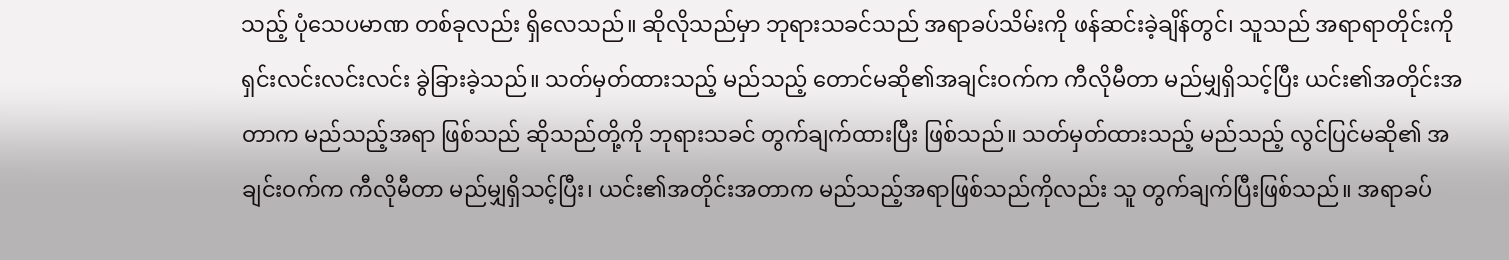သည့် ပုံသေပမာဏ တစ်ခုလည်း ရှိလေသည်။ ဆိုလိုသည်မှာ ဘုရားသခင်သည် အရာခပ်သိမ်းကို ဖန်ဆင်းခဲ့ချိန်တွင်၊ သူသည် အရာရာတိုင်းကို ရှင်းလင်းလင်းလင်း ခွဲခြားခဲ့သည်။ သတ်မှတ်ထားသည့် မည်သည့် တောင်မဆို၏အချင်းဝက်က ကီလိုမီတာ မည်မျှရှိသင့်ပြီး ယင်း၏အတိုင်းအတာက မည်သည့်အရာ ဖြစ်သည် ဆိုသည်တို့ကို ဘုရားသခင် တွက်ချက်ထားပြီး ဖြစ်သည်။ သတ်မှတ်ထားသည့် မည်သည့် လွင်ပြင်မဆို၏ အချင်းဝက်က ကီလိုမီတာ မည်မျှရှိသင့်ပြီး၊ ယင်း၏အတိုင်းအတာက မည်သည့်အရာဖြစ်သည်ကိုလည်း သူ တွက်ချက်ပြီးဖြစ်သည်။ အရာခပ်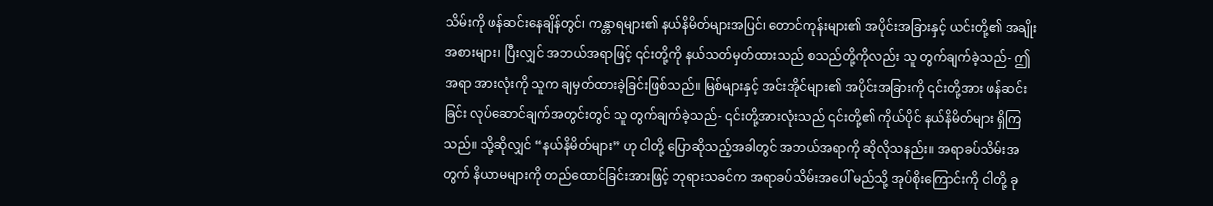သိမ်းကို ဖန်ဆင်းနေချိန်တွင်၊ ကန္တာရများ၏ နယ်နိမိတ်များအပြင်၊ တောင်ကုန်းများ၏ အပိုင်းအခြားနှင့် ယင်းတို့၏ အချိုးအစားများ၊ ပြီးလျှင် အဘယ်အရာဖြင့် ၎င်းတို့ကို နယ်သတ်မှတ်ထားသည် စသည်တို့ကိုလည်း သူ တွက်ချက်ခဲ့သည်- ဤအရာ အားလုံးကို သူက ချမှတ်ထားခဲ့ခြင်းဖြစ်သည်။ မြစ်များနှင့် အင်းအိုင်များ၏ အပိုင်းအခြားကို ၎င်းတို့အား ဖန်ဆင်းခြင်း လုပ်ဆောင်ချက်အတွင်းတွင် သူ တွက်ချက်ခဲ့သည်- ၎င်းတို့အားလုံးသည် ၎င်းတို့၏ ကိုယ်ပိုင် နယ်နိမိတ်များ ရှိကြသည်။ သို့ဆိုလျှင် “နယ်နိမိတ်များ” ဟု ငါတို့ ပြောဆိုသည့်အခါတွင် အဘယ်အရာကို ဆိုလိုသနည်း။ အရာခပ်သိမ်းအတွက် နိယာမများကို တည်ထောင်ခြင်းအားဖြင့် ဘုရားသခင်က အရာခပ်သိမ်းအပေါ် မည်သို့ အုပ်စိုးကြောင်းကို ငါတို့ ခု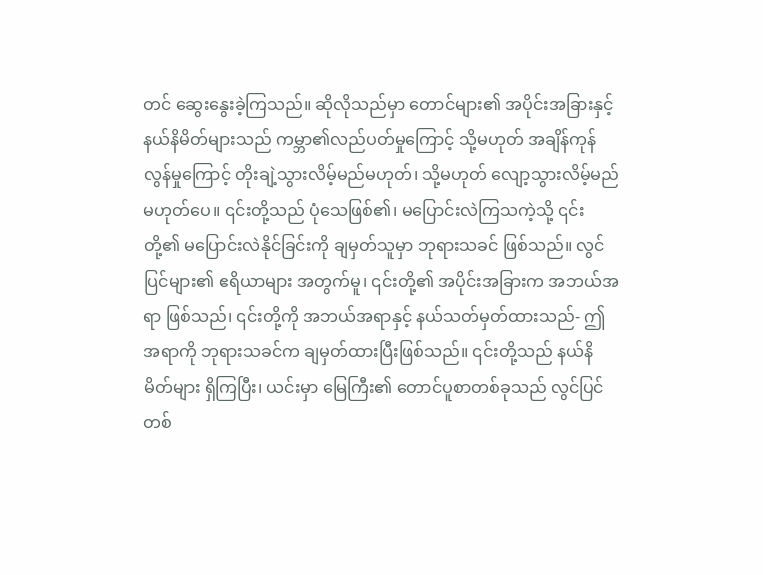တင် ဆွေးနွေးခဲ့ကြသည်။ ဆိုလိုသည်မှာ တောင်များ၏ အပိုင်းအခြားနှင့် နယ်နိမိတ်များသည် ကမ္ဘာ၏လည်ပတ်မှုကြောင့် သို့မဟုတ် အချိန်ကုန်လွန်မှုကြောင့် တိုးချဲ့သွားလိမ့်မည်မဟုတ်၊ သို့မဟုတ် လျော့သွားလိမ့်မည်မဟုတ်ပေ။ ၎င်းတို့သည် ပုံသေဖြစ်၏၊ မပြောင်းလဲကြသကဲ့သို့ ၎င်းတို့၏ မပြောင်းလဲနိုင်ခြင်းကို ချမှတ်သူမှာ ဘုရားသခင် ဖြစ်သည်။ လွင်ပြင်များ၏ ဧရိယာများ အတွက်မူ၊ ၎င်းတို့၏ အပိုင်းအခြားက အဘယ်အရာ ဖြစ်သည်၊ ၎င်းတို့ကို အဘယ်အရာနှင့် နယ်သတ်မှတ်ထားသည်- ဤအရာကို ဘုရားသခင်က ချမှတ်ထားပြီးဖြစ်သည်။ ၎င်းတို့သည် နယ်နိမိတ်များ ရှိကြပြီး၊ ယင်းမှာ မြေကြီး၏ တောင်ပူစာတစ်ခုသည် လွင်ပြင်တစ်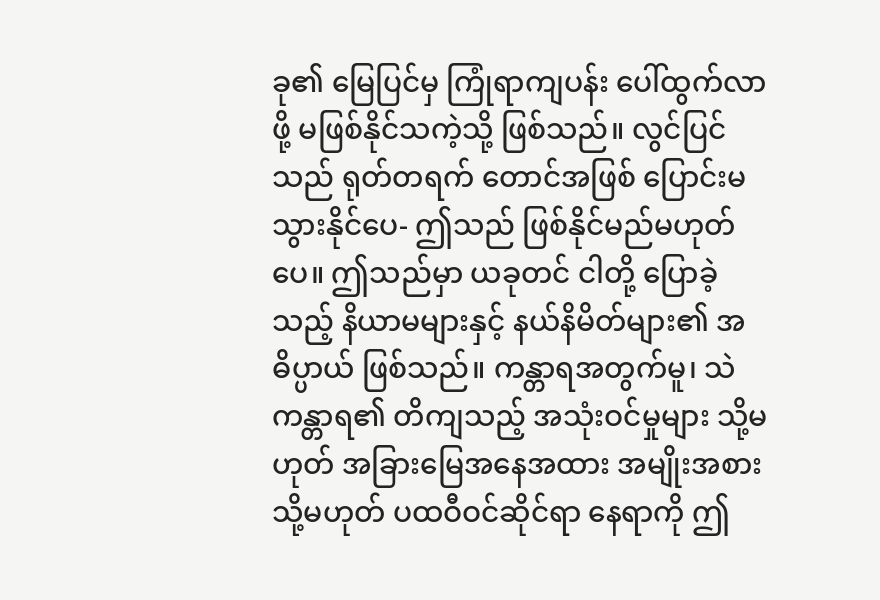ခု၏ မြေပြင်မှ ကြုံရာကျပန်း ပေါ်ထွက်လာဖို့ မဖြစ်နိုင်သကဲ့သို့ ဖြစ်သည်။ လွင်ပြင်သည် ရုတ်တရက် တောင်အဖြစ် ပြောင်းမသွားနိုင်ပေ- ဤသည် ဖြစ်နိုင်မည်မဟုတ်ပေ။ ဤသည်မှာ ယခုတင် ငါတို့ ပြောခဲ့သည့် နိယာမများနှင့် နယ်နိမိတ်များ၏ အဓိပ္ပာယ် ဖြစ်သည်။ ကန္တာရအတွက်မူ၊ သဲကန္တာရ၏ တိကျသည့် အသုံးဝင်မှုများ သို့မဟုတ် အခြားမြေအနေအထား အမျိုးအစား သို့မဟုတ် ပထဝီဝင်ဆိုင်ရာ နေရာကို ဤ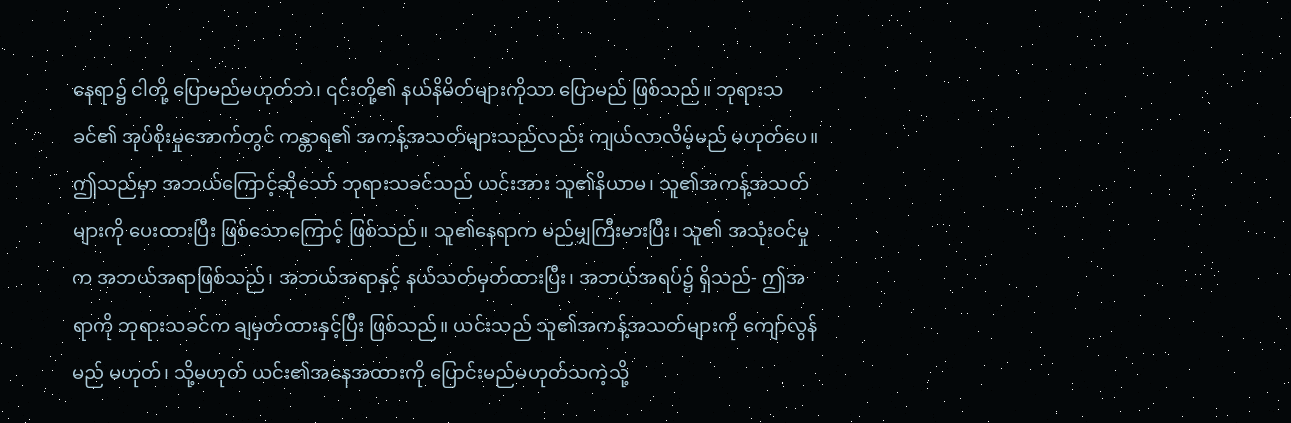နေရာ၌ ငါတို့ ပြောမည်မဟုတ်ဘဲ၊ ၎င်းတို့၏ နယ်နိမိတ်များကိုသာ ပြောမည် ဖြစ်သည်။ ဘုရားသခင်၏ အုပ်စိုးမှုအောက်တွင် ကန္တာရ၏ အကန့်အသတ်များသည်လည်း ကျယ်လာလိမ့်မည် မဟုတ်ပေ။ ဤသည်မှာ အဘယ်ကြောင့်ဆိုသော် ဘုရားသခင်သည် ယင်းအား သူ၏နိယာမ၊ သူ၏အကန့်အသတ်များကို ပေးထားပြီး ဖြစ်သောကြောင့် ဖြစ်သည်။ သူ၏နေရာက မည်မျှကြီးမားပြီး၊ သူ၏ အသုံးဝင်မှုက အဘယ်အရာဖြစ်သည်၊ အဘယ်အရာနှင့် နယ်သတ်မှတ်ထားပြီး၊ အဘယ်အရပ်၌ ရှိသည်- ဤအရာကို ဘုရားသခင်က ချမှတ်ထားနှင့်ပြီး ဖြစ်သည်။ ယင်းသည် သူ၏အကန့်အသတ်များကို ကျော်လွန်မည် မဟုတ်၊ သို့မဟုတ် ယင်း၏အနေအထားကို ပြောင်းမည်မဟုတ်သကဲ့သို့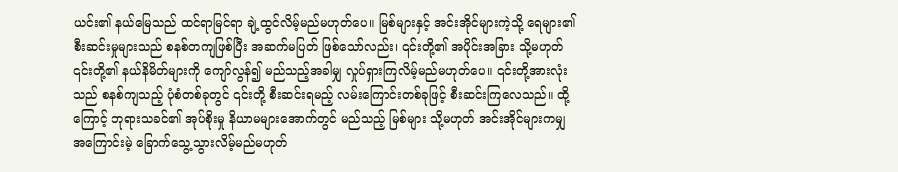ယင်း၏ နယ်မြေသည် ထင်ရာမြင်ရာ ချဲ့ထွင်လိမ့်မည်မဟုတ်ပေ။ မြစ်များနှင့် အင်းအိုင်များကဲ့သို့ ရေများ၏ စီးဆင်းမှုများသည် စနစ်တကျဖြစ်ပြီး အဆက်မပြတ် ဖြစ်သော်လည်း၊ ၎င်းတို့၏ အပိုင်းအခြား သို့မဟုတ် ၎င်းတို့၏ နယ်နိမိတ်များကို ကျော်လွန်၍ မည်သည့်အခါမျှ လှုပ်ရှားကြလိမ့်မည်မဟုတ်ပေ။ ၎င်းတို့အားလုံးသည် စနစ်ကျသည့် ပုံစံတစ်ခုတွင် ၎င်းတို့ စီးဆင်းရမည့် လမ်းကြောင်းတစ်ခုဖြင့် စီးဆင်းကြလေသည်။ ထို့ကြောင့် ဘုရားသခင်၏ အုပ်စိုးမှု နိယာမများအောက်တွင် မည်သည့် မြစ်များ သို့မဟုတ် အင်းအိုင်များကမျှ အကြောင်းမဲ့ ခြောက်သွေ့သွားလိမ့်မည်မဟုတ်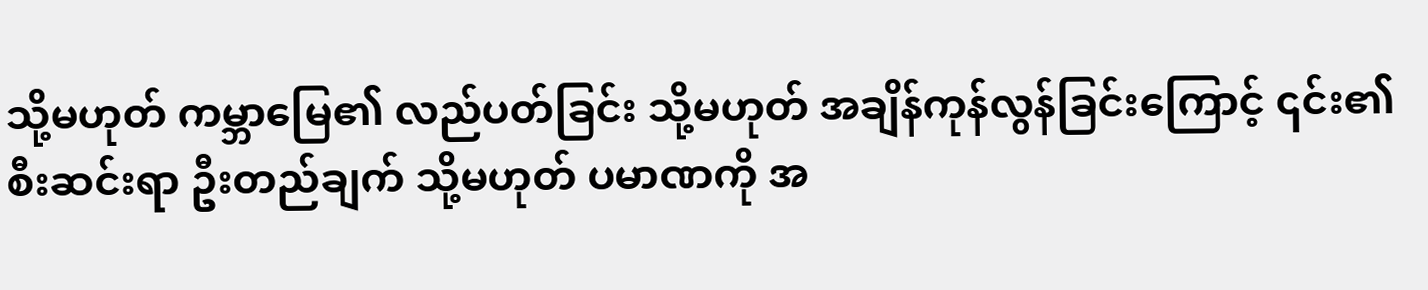သို့မဟုတ် ကမ္ဘာမြေ၏ လည်ပတ်ခြင်း သို့မဟုတ် အချိန်ကုန်လွန်ခြင်းကြောင့် ၎င်း၏ စီးဆင်းရာ ဦးတည်ချက် သို့မဟုတ် ပမာဏကို အ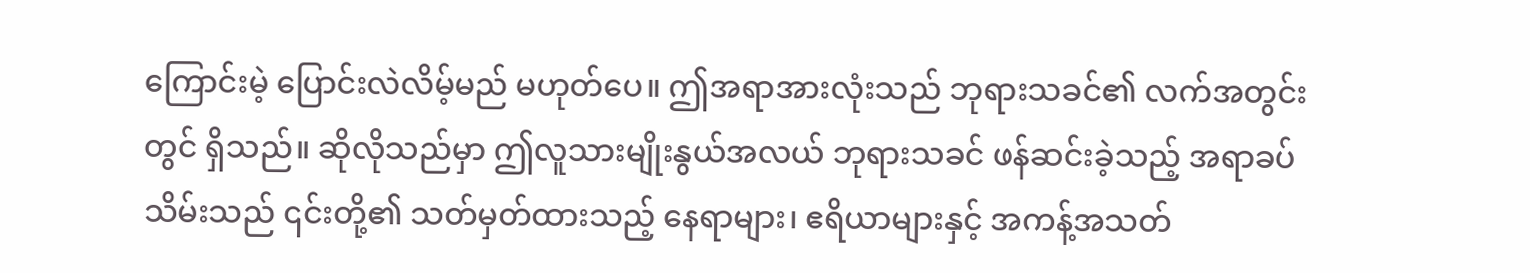ကြောင်းမဲ့ ပြောင်းလဲလိမ့်မည် မဟုတ်ပေ။ ဤအရာအားလုံးသည် ဘုရားသခင်၏ လက်အတွင်းတွင် ရှိသည်။ ဆိုလိုသည်မှာ ဤလူသားမျိုးနွယ်အလယ် ဘုရားသခင် ဖန်ဆင်းခဲ့သည့် အရာခပ်သိမ်းသည် ၎င်းတို့၏ သတ်မှတ်ထားသည့် နေရာများ၊ ဧရိယာများနှင့် အကန့်အသတ်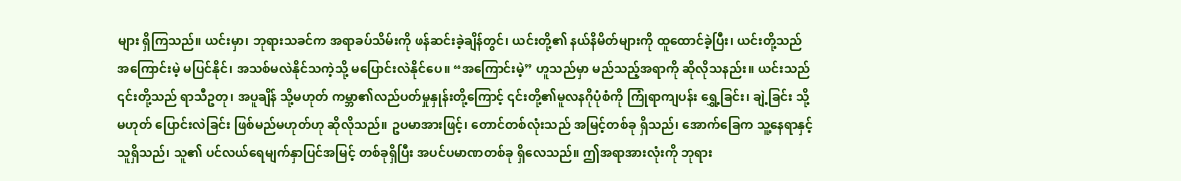များ ရှိကြသည်။ ယင်းမှာ၊ ဘုရားသခင်က အရာခပ်သိမ်းကို ဖန်ဆင်းခဲ့ချိန်တွင်၊ ယင်းတို့၏ နယ်နိမိတ်များကို ထူထောင်ခဲ့ပြီး၊ ယင်းတို့သည် အကြောင်းမဲ့ မပြင်နိုင်၊ အသစ်မလဲနိုင်သကဲ့သို့ မပြောင်းလဲနိုင်ပေ။ “အကြောင်းမဲ့” ဟူသည်မှာ မည်သည့်အရာကို ဆိုလိုသနည်း။ ယင်းသည် ၎င်းတို့သည် ရာသီဥတု၊ အပူချိန် သို့မဟုတ် ကမ္ဘာ၏လည်ပတ်မှုနှုန်းတို့ကြောင့် ၎င်းတို့၏မူလနဂိုပုံစံကို ကြုံရာကျပန်း ရွှေ့ခြင်း၊ ချဲ့ခြင်း သို့မဟုတ် ပြောင်းလဲခြင်း ဖြစ်မည်မဟုတ်ဟု ဆိုလိုသည်။ ဥပမာအားဖြင့်၊ တောင်တစ်လုံးသည် အမြင့်တစ်ခု ရှိသည်၊ အောက်ခြေက သူ့နေရာနှင့်သူရှိသည်၊ သူ၏ ပင်လယ်ရေမျက်နှာပြင်အမြင့် တစ်ခုရှိပြီး အပင်ပမာဏတစ်ခု ရှိလေသည်။ ဤအရာအားလုံးကို ဘုရား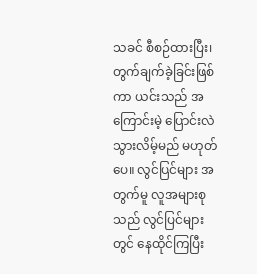သခင် စီစဉ်ထားပြီး၊ တွက်ချက်ခဲ့ခြင်းဖြစ်ကာ ယင်းသည် အကြောင်းမဲ့ ပြောင်းလဲသွားလိမ့်မည် မဟုတ်ပေ။ လွင်ပြင်များ အတွက်မူ လူအများစုသည် လွင်ပြင်များတွင် နေထိုင်ကြပြီး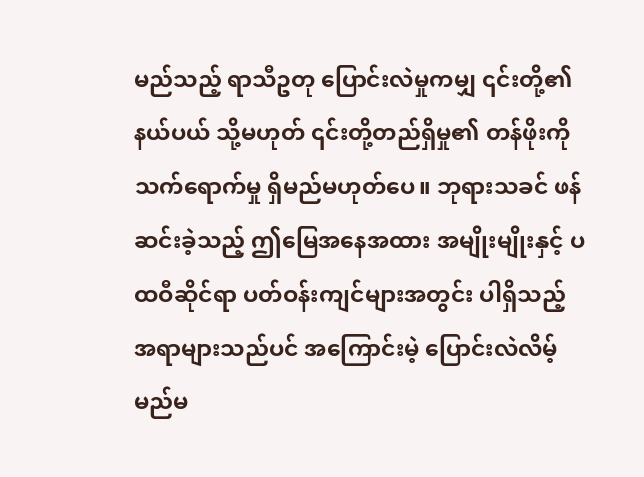မည်သည့် ရာသီဥတု ပြောင်းလဲမှုကမျှ ၎င်းတို့၏ နယ်ပယ် သို့မဟုတ် ၎င်းတို့တည်ရှိမှု၏ တန်ဖိုးကို သက်ရောက်မှု ရှိမည်မဟုတ်ပေ။ ဘုရားသခင် ဖန်ဆင်းခဲ့သည့် ဤမြေအနေအထား အမျိုးမျိုးနှင့် ပထဝီဆိုင်ရာ ပတ်ဝန်းကျင်များအတွင်း ပါရှိသည့် အရာများသည်ပင် အကြောင်းမဲ့ ပြောင်းလဲလိမ့်မည်မ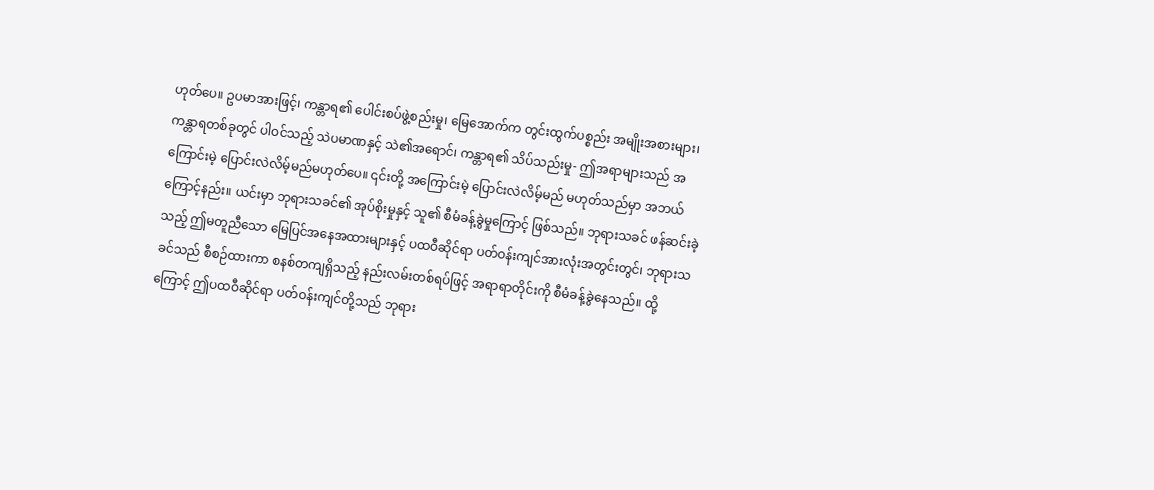ဟုတ်ပေ။ ဥပမာအားဖြင့်၊ ကန္တာရ၏ ပေါင်းစပ်ဖွဲ့စည်းမှု၊ မြေအောက်က တွင်းထွက်ပစ္စည်း အမျိုးအစားများ၊ ကန္တာရတစ်ခုတွင် ပါဝင်သည့် သဲပမာဏနှင့် သဲ၏အရောင်၊ ကန္တာရ၏ သိပ်သည်းမှု- ဤအရာများသည် အကြောင်းမဲ့ ပြောင်းလဲလိမ့်မည်မဟုတ်ပေ။ ၎င်းတို့ အကြောင်းမဲ့ ပြောင်းလဲလိမ့်မည် မဟုတ်သည်မှာ အဘယ်ကြောင့်နည်း။ ယင်းမှာ ဘုရားသခင်၏ အုပ်စိုးမှုနှင့် သူ၏ စီမံခန့်ခွဲမှုကြောင့် ဖြစ်သည်။ ဘုရားသခင် ဖန်ဆင်းခဲ့သည့် ဤမတူညီသော မြေပြင်အနေအထားများနှင့် ပထဝီဆိုင်ရာ ပတ်ဝန်းကျင်အားလုံးအတွင်းတွင်၊ ဘုရားသခင်သည် စီစဉ်ထားကာ စနစ်တကျရှိသည့် နည်းလမ်းတစ်ရပ်ဖြင့် အရာရာတိုင်းကို စီမံခန့်ခွဲနေသည်။ ထို့ကြောင့် ဤပထဝီဆိုင်ရာ ပတ်ဝန်းကျင်တို့သည် ဘုရား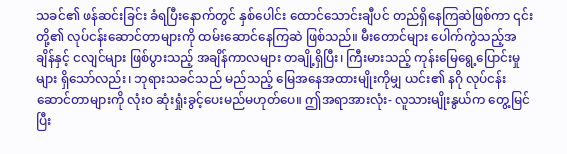သခင်၏ ဖန်ဆင်းခြင်း ခံရပြီးနောက်တွင် နှစ်ပေါင်း ထောင်သောင်းချီပင် တည်ရှိနေကြဆဲဖြစ်ကာ ၎င်းတို့၏ လုပ်ငန်းဆောင်တာများကို ထမ်းဆောင်နေကြဆဲ ဖြစ်သည်။ မီးတောင်များ ပေါက်ကွဲသည့်အချိန်နှင့် ငလျင်များ ဖြစ်ပွားသည့် အချိန်ကာလများ တချို့ရှိပြီး၊ ကြီးမားသည့် ကုန်းမြေရွေ့ပြောင်းမှုများ ရှိသော်လည်း၊ ဘုရားသခင်သည် မည်သည့် မြေအနေအထားမျိုးကိုမျှ ယင်း၏ နဂို လုပ်ငန်းဆောင်တာများကို လုံးဝ ဆုံးရှုံးခွင့်ပေးမည်မဟုတ်ပေ။ ဤအရာအားလုံး- လူသားမျိုးနွယ်က တွေ့မြင်ပြီး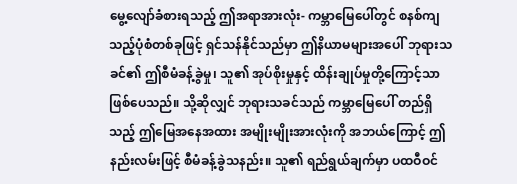မွေ့လျော်ခံစားရသည့် ဤအရာအားလုံး- ကမ္ဘာမြေပေါ်တွင် စနစ်ကျသည့်ပုံစံတစ်ခုဖြင့် ရှင်သန်နိုင်သည်မှာ ဤနိယာမများအပေါ် ဘုရားသခင်၏ ဤစီမံခန့်ခွဲမှု၊ သူ၏ အုပ်စိုးမှုနှင့် ထိန်းချုပ်မှုတို့ကြောင့်သာ ဖြစ်ပေသည်။ သို့ဆိုလျှင် ဘုရားသခင်သည် ကမ္ဘာမြေပေါ် တည်ရှိသည့် ဤမြေအနေအထား အမျိုးမျိုးအားလုံးကို အဘယ်ကြောင့် ဤနည်းလမ်းဖြင့် စီမံခန့်ခွဲသနည်း။ သူ၏ ရည်ရွယ်ချက်မှာ ပထဝီဝင်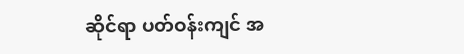ဆိုင်ရာ ပတ်ဝန်းကျင် အ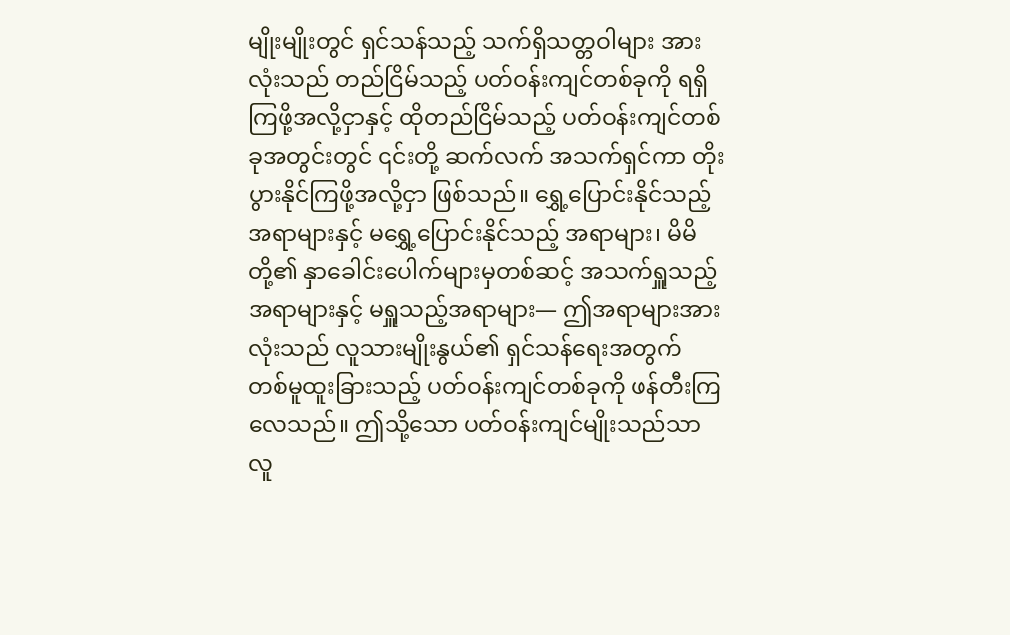မျိုးမျိုးတွင် ရှင်သန်သည့် သက်ရှိသတ္တဝါများ အားလုံးသည် တည်ငြိမ်သည့် ပတ်ဝန်းကျင်တစ်ခုကို ရရှိကြဖို့အလို့ငှာနှင့် ထိုတည်ငြိမ်သည့် ပတ်ဝန်းကျင်တစ်ခုအတွင်းတွင် ၎င်းတို့ ဆက်လက် အသက်ရှင်ကာ တိုးပွားနိုင်ကြဖို့အလို့ငှာ ဖြစ်သည်။ ရွှေ့ပြောင်းနိုင်သည့် အရာများနှင့် မရွှေ့ပြောင်းနိုင်သည့် အရာများ၊ မိမိတို့၏ နှာခေါင်းပေါက်များမှတစ်ဆင့် အသက်ရှူသည့်အရာများနှင့် မရှူသည့်အရာများ— ဤအရာများအားလုံးသည် လူသားမျိုးနွယ်၏ ရှင်သန်ရေးအတွက် တစ်မူထူးခြားသည့် ပတ်ဝန်းကျင်တစ်ခုကို ဖန်တီးကြလေသည်။ ဤသို့သော ပတ်ဝန်းကျင်မျိုးသည်သာ လူ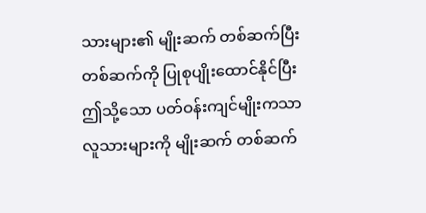သားများ၏ မျိုးဆက် တစ်ဆက်ပြီး တစ်ဆက်ကို ပြုစုပျိုးထောင်နိုင်ပြီး ဤသို့သော ပတ်ဝန်းကျင်မျိုးကသာ လူသားများကို မျိုးဆက် တစ်ဆက်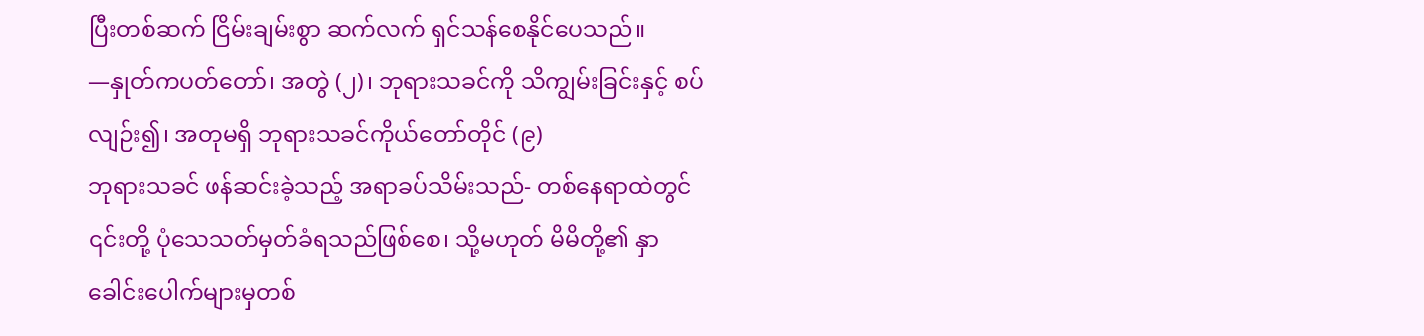ပြီးတစ်ဆက် ငြိမ်းချမ်းစွာ ဆက်လက် ရှင်သန်စေနိုင်ပေသည်။
—နှုတ်ကပတ်တော်၊ အတွဲ (၂)၊ ဘုရားသခင်ကို သိကျွမ်းခြင်းနှင့် စပ်လျဉ်း၍၊ အတုမရှိ ဘုရားသခင်ကိုယ်တော်တိုင် (၉)
ဘုရားသခင် ဖန်ဆင်းခဲ့သည့် အရာခပ်သိမ်းသည်- တစ်နေရာထဲတွင် ၎င်းတို့ ပုံသေသတ်မှတ်ခံရသည်ဖြစ်စေ၊ သို့မဟုတ် မိမိတို့၏ နှာခေါင်းပေါက်များမှတစ်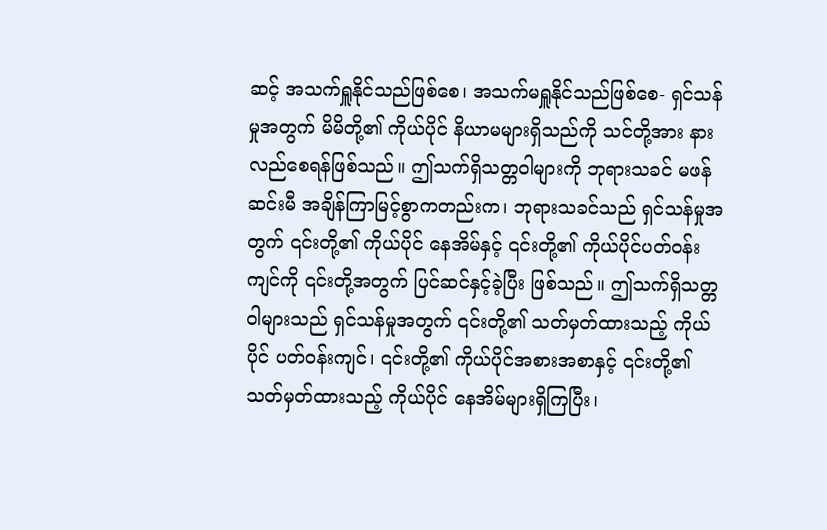ဆင့် အသက်ရှူနိုင်သည်ဖြစ်စေ၊ အသက်မရှူနိုင်သည်ဖြစ်စေ- ရှင်သန်မှုအတွက် မိမိတို့၏ ကိုယ်ပိုင် နိယာမများရှိသည်ကို သင်တို့အား နားလည်စေရန်ဖြစ်သည်။ ဤသက်ရှိသတ္တဝါများကို ဘုရားသခင် မဖန်ဆင်းမီ အချိန်ကြာမြင့်စွာကတည်းက၊ ဘုရားသခင်သည် ရှင်သန်မှုအတွက် ၎င်းတို့၏ ကိုယ်ပိုင် နေအိမ်နှင့် ၎င်းတို့၏ ကိုယ်ပိုင်ပတ်ဝန်းကျင်ကို ၎င်းတို့အတွက် ပြင်ဆင်နှင့်ခဲ့ပြီး ဖြစ်သည်။ ဤသက်ရှိသတ္တဝါများသည် ရှင်သန်မှုအတွက် ၎င်းတို့၏ သတ်မှတ်ထားသည့် ကိုယ်ပိုင် ပတ်ဝန်းကျင်၊ ၎င်းတို့၏ ကိုယ်ပိုင်အစားအစာနှင့် ၎င်းတို့၏ သတ်မှတ်ထားသည့် ကိုယ်ပိုင် နေအိမ်များရှိကြပြီး၊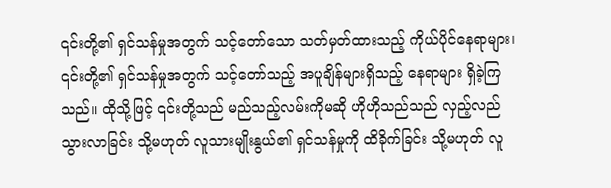၎င်းတို့၏ ရှင်သန်မှုအတွက် သင့်တော်သော သတ်မှတ်ထားသည့် ကိုယ်ပိုင်နေရာများ၊ ၎င်းတို့၏ ရှင်သန်မှုအတွက် သင့်တော်သည့် အပူချိန်များရှိသည့် နေရာများ ရှိခဲ့ကြသည်။ ထိုသို့ဖြင့် ၎င်းတို့သည် မည်သည့်လမ်းကိုမဆို ဟိုဟိုသည်သည် လှည့်လည်သွားလာခြင်း သို့မဟုတ် လူသားမျိုးနွယ်၏ ရှင်သန်မှုကို ထိခိုက်ခြင်း သို့မဟုတ် လူ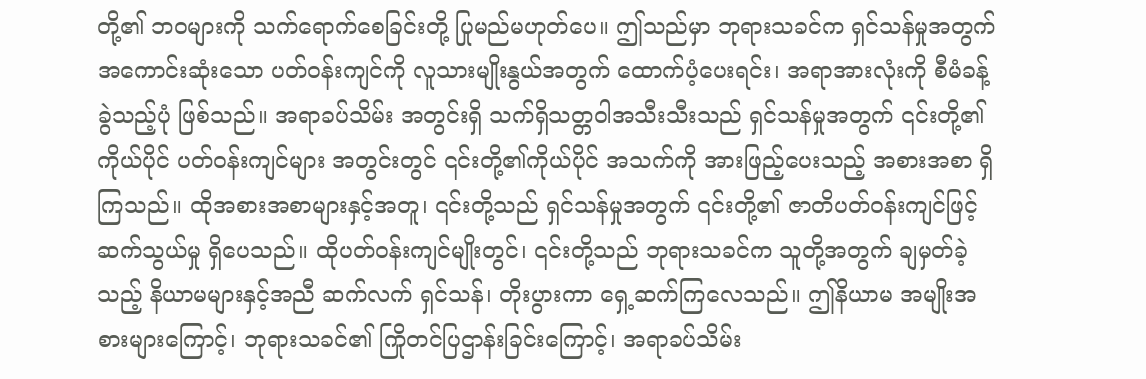တို့၏ ဘဝများကို သက်ရောက်စေခြင်းတို့ ပြုမည်မဟုတ်ပေ။ ဤသည်မှာ ဘုရားသခင်က ရှင်သန်မှုအတွက် အကောင်းဆုံးသော ပတ်ဝန်းကျင်ကို လူသားမျိုးနွယ်အတွက် ထောက်ပံ့ပေးရင်း၊ အရာအားလုံးကို စီမံခန့်ခွဲသည့်ပုံ ဖြစ်သည်။ အရာခပ်သိမ်း အတွင်းရှိ သက်ရှိသတ္တဝါအသီးသီးသည် ရှင်သန်မှုအတွက် ၎င်းတို့၏ ကိုယ်ပိုင် ပတ်ဝန်းကျင်များ အတွင်းတွင် ၎င်းတို့၏ကိုယ်ပိုင် အသက်ကို အားဖြည့်ပေးသည့် အစားအစာ ရှိကြသည်။ ထိုအစားအစာများနှင့်အတူ၊ ၎င်းတို့သည် ရှင်သန်မှုအတွက် ၎င်းတို့၏ ဇာတိပတ်ဝန်းကျင်ဖြင့် ဆက်သွယ်မှု ရှိပေသည်။ ထိုပတ်ဝန်းကျင်မျိုးတွင်၊ ၎င်းတို့သည် ဘုရားသခင်က သူတို့အတွက် ချမှတ်ခဲ့သည့် နိယာမများနှင့်အညီ ဆက်လက် ရှင်သန်၊ တိုးပွားကာ ရှေ့ဆက်ကြလေသည်။ ဤနိယာမ အမျိုးအစားများကြောင့်၊ ဘုရားသခင်၏ ကြိုတင်ပြဌာန်းခြင်းကြောင့်၊ အရာခပ်သိမ်း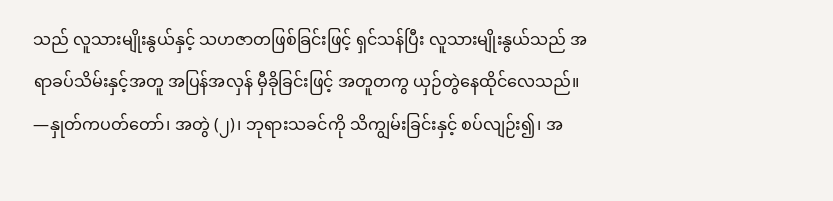သည် လူသားမျိုးနွယ်နှင့် သဟဇာတဖြစ်ခြင်းဖြင့် ရှင်သန်ပြီး လူသားမျိုးနွယ်သည် အရာခပ်သိမ်းနှင့်အတူ အပြန်အလှန် မှီခိုခြင်းဖြင့် အတူတကွ ယှဉ်တွဲနေထိုင်လေသည်။
—နှုတ်ကပတ်တော်၊ အတွဲ (၂)၊ ဘုရားသခင်ကို သိကျွမ်းခြင်းနှင့် စပ်လျဉ်း၍၊ အ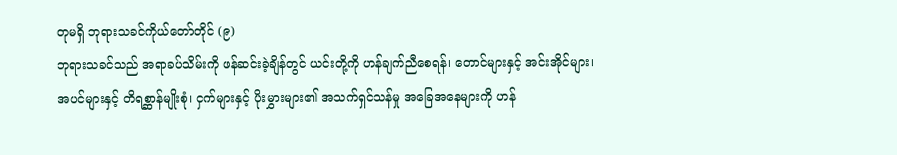တုမရှိ ဘုရားသခင်ကိုယ်တော်တိုင် (၉)
ဘုရားသခင်သည် အရာခပ်သိမ်းကို ဖန်ဆင်းခဲ့ချိန်တွင် ယင်းတို့ကို ဟန်ချက်ညီစေရန်၊ တောင်များနှင့် အင်းအိုင်များ၊ အပင်များနှင့် တိရစ္ဆာန်မျိုးစုံ၊ ငှက်များနှင့် ပိုးမွှားများ၏ အသက်ရှင်သန်မှု အခြေအနေများကို ဟန်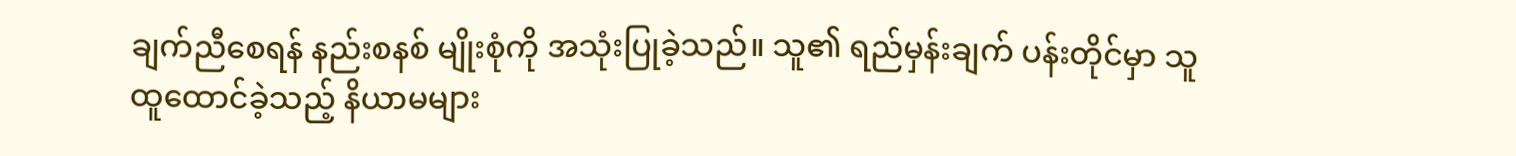ချက်ညီစေရန် နည်းစနစ် မျိုးစုံကို အသုံးပြုခဲ့သည်။ သူ၏ ရည်မှန်းချက် ပန်းတိုင်မှာ သူထူထောင်ခဲ့သည့် နိယာမများ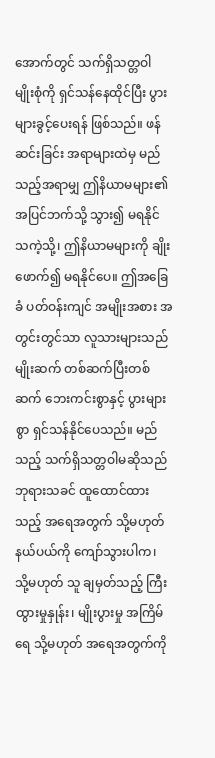အောက်တွင် သက်ရှိသတ္တဝါ မျိုးစုံကို ရှင်သန်နေထိုင်ပြီး ပွားများခွင့်ပေးရန် ဖြစ်သည်။ ဖန်ဆင်းခြင်း အရာများထဲမှ မည်သည့်အရာမျှ ဤနိယာမများ၏ အပြင်ဘက်သို့ သွား၍ မရနိုင်သကဲ့သို့၊ ဤနိယာမများကို ချိုးဖောက်၍ မရနိုင်ပေ။ ဤအခြေခံ ပတ်ဝန်းကျင် အမျိုးအစား အတွင်းတွင်သာ လူသားများသည် မျိုးဆက် တစ်ဆက်ပြီးတစ်ဆက် ဘေးကင်းစွာနှင့် ပွားများစွာ ရှင်သန်နိုင်ပေသည်။ မည်သည့် သက်ရှိသတ္တဝါမဆိုသည် ဘုရားသခင် ထူထောင်ထားသည့် အရေအတွက် သို့မဟုတ် နယ်ပယ်ကို ကျော်သွားပါက၊ သို့မဟုတ် သူ ချမှတ်သည့် ကြီးထွားမှုနှုန်း၊ မျိုးပွားမှု အကြိမ်ရေ သို့မဟုတ် အရေအတွက်ကို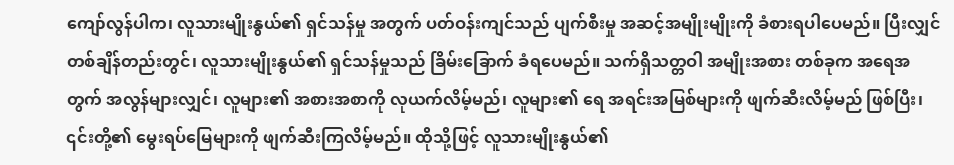ကျော်လွန်ပါက၊ လူသားမျိုးနွယ်၏ ရှင်သန်မှု အတွက် ပတ်ဝန်းကျင်သည် ပျက်စီးမှု အဆင့်အမျိုးမျိုးကို ခံစားရပါပေမည်။ ပြီးလျှင် တစ်ချိန်တည်းတွင်၊ လူသားမျိုးနွယ်၏ ရှင်သန်မှုသည် ခြိမ်းခြောက် ခံရပေမည်။ သက်ရှိသတ္တဝါ အမျိုးအစား တစ်ခုက အရေအတွက် အလွန်များလျှင်၊ လူများ၏ အစားအစာကို လုယက်လိမ့်မည်၊ လူများ၏ ရေ အရင်းအမြစ်များကို ဖျက်ဆီးလိမ့်မည် ဖြစ်ပြီး၊ ၎င်းတို့၏ မွေးရပ်မြေများကို ဖျက်ဆီးကြလိမ့်မည်။ ထိုသို့ဖြင့် လူသားမျိုးနွယ်၏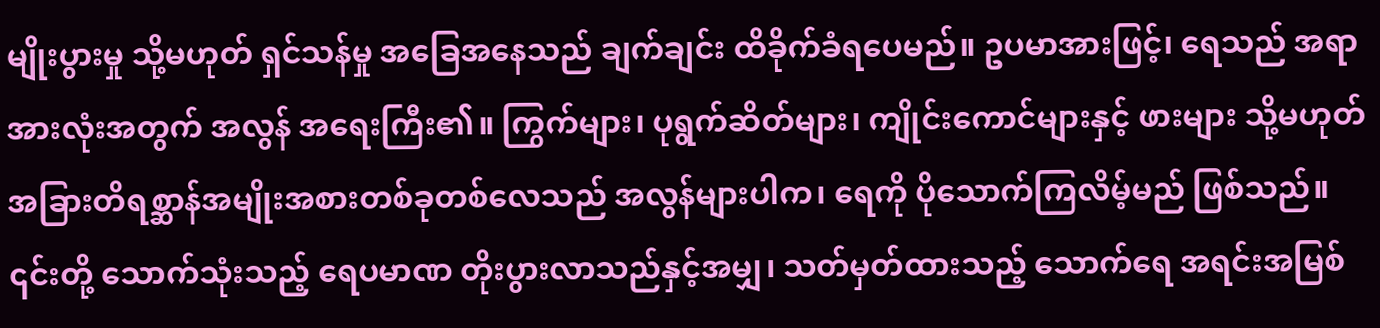မျိုးပွားမှု သို့မဟုတ် ရှင်သန်မှု အခြေအနေသည် ချက်ချင်း ထိခိုက်ခံရပေမည်။ ဥပမာအားဖြင့်၊ ရေသည် အရာအားလုံးအတွက် အလွန် အရေးကြီး၏။ ကြွက်များ၊ ပုရွက်ဆိတ်များ၊ ကျိုင်းကောင်များနှင့် ဖားများ သို့မဟုတ် အခြားတိရစ္ဆာန်အမျိုးအစားတစ်ခုတစ်လေသည် အလွန်များပါက၊ ရေကို ပိုသောက်ကြလိမ့်မည် ဖြစ်သည်။ ၎င်းတို့ သောက်သုံးသည့် ရေပမာဏ တိုးပွားလာသည်နှင့်အမျှ၊ သတ်မှတ်ထားသည့် သောက်ရေ အရင်းအမြစ်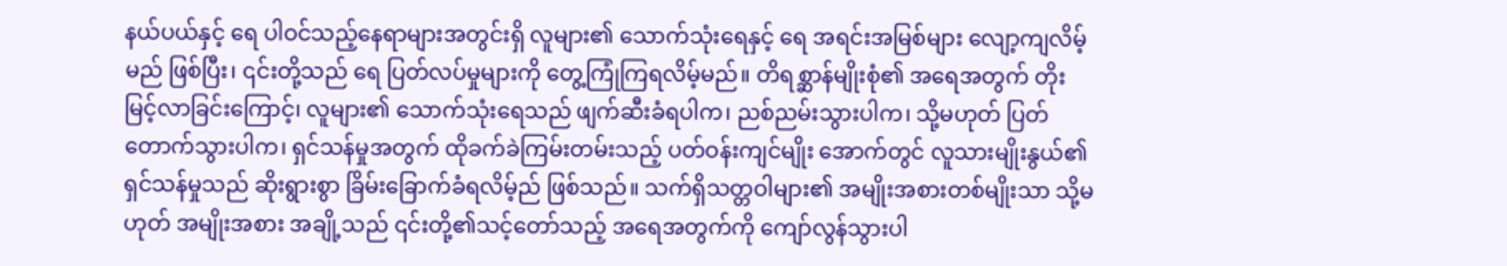နယ်ပယ်နှင့် ရေ ပါဝင်သည့်နေရာများအတွင်းရှိ လူများ၏ သောက်သုံးရေနှင့် ရေ အရင်းအမြစ်များ လျော့ကျလိမ့်မည် ဖြစ်ပြီး၊ ၎င်းတို့သည် ရေ ပြတ်လပ်မှုများကို တွေ့ကြုံကြရလိမ့်မည်။ တိရစ္ဆာန်မျိုးစုံ၏ အရေအတွက် တိုးမြင့်လာခြင်းကြောင့်၊ လူများ၏ သောက်သုံးရေသည် ဖျက်ဆီးခံရပါက၊ ညစ်ညမ်းသွားပါက၊ သို့မဟုတ် ပြတ်တောက်သွားပါက၊ ရှင်သန်မှုအတွက် ထိုခက်ခဲကြမ်းတမ်းသည့် ပတ်ဝန်းကျင်မျိုး အောက်တွင် လူသားမျိုးနွယ်၏ ရှင်သန်မှုသည် ဆိုးရွားစွာ ခြိမ်းခြောက်ခံရလိမ့်ည် ဖြစ်သည်။ သက်ရှိသတ္တဝါများ၏ အမျိုးအစားတစ်မျိုးသာ သို့မဟုတ် အမျိုးအစား အချို့သည် ၎င်းတို့၏သင့်တော်သည့် အရေအတွက်ကို ကျော်လွန်သွားပါ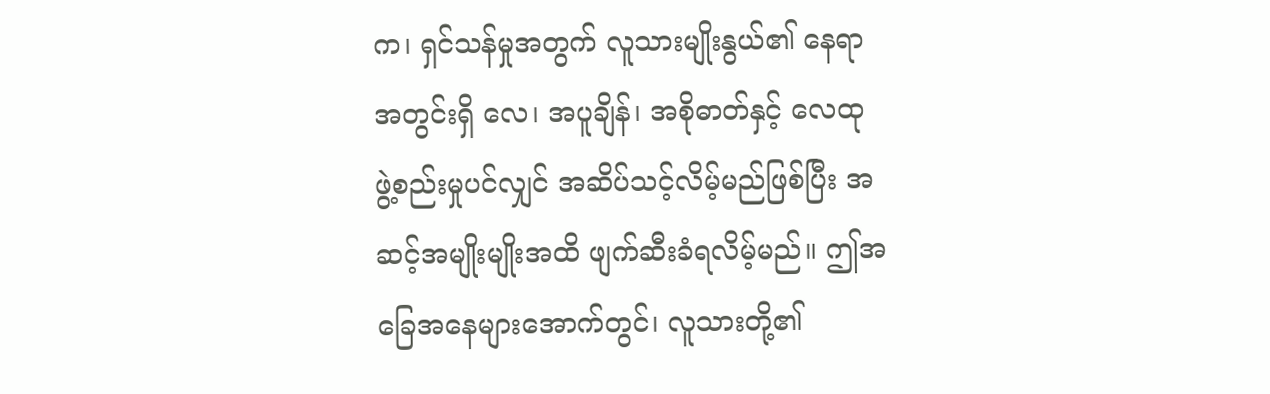က၊ ရှင်သန်မှုအတွက် လူသားမျိုးနွယ်၏ နေရာအတွင်းရှိ လေ၊ အပူချိန်၊ အစိုဓာတ်နှင့် လေထု ဖွဲ့စည်းမှုပင်လျှင် အဆိပ်သင့်လိမ့်မည်ဖြစ်ပြီး အဆင့်အမျိုးမျိုးအထိ ဖျက်ဆီးခံရလိမ့်မည်။ ဤအခြေအနေများအောက်တွင်၊ လူသားတို့၏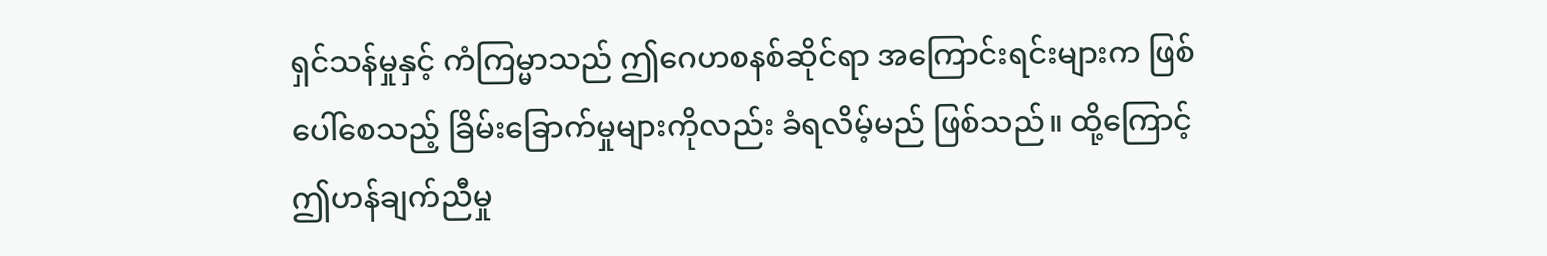ရှင်သန်မှုနှင့် ကံကြမ္မာသည် ဤဂေဟစနစ်ဆိုင်ရာ အကြောင်းရင်းများက ဖြစ်ပေါ်စေသည့် ခြိမ်းခြောက်မှုများကိုလည်း ခံရလိမ့်မည် ဖြစ်သည်။ ထို့ကြောင့် ဤဟန်ချက်ညီမှု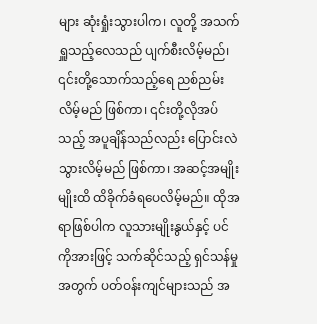များ ဆုံးရှုံးသွားပါက၊ လူတို့ အသက်ရှူသည့်လေသည် ပျက်စီးလိမ့်မည်၊ ၎င်းတို့သောက်သည့်ရေ ညစ်ညမ်းလိမ့်မည် ဖြစ်ကာ၊ ၎င်းတို့လိုအပ်သည့် အပူချိန်သည်လည်း ပြောင်းလဲသွားလိမ့်မည် ဖြစ်ကာ၊ အဆင့်အမျိုးမျိုးထိ ထိခိုက်ခံရပေလိမ့်မည်။ ထိုအရာဖြစ်ပါက လူသားမျိုးနွယ်နှင့် ပင်ကိုအားဖြင့် သက်ဆိုင်သည့် ရှင်သန်မှုအတွက် ပတ်ဝန်းကျင်များသည် အ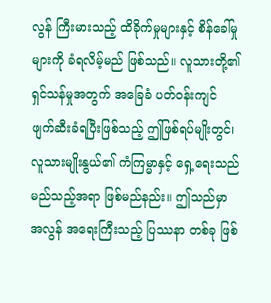လွန် ကြီးမားသည့် ထိခိုက်မှုများနှင့် စိန်ခေါ်မှုများကို ခံရလိမ့်မည် ဖြစ်သည်။ လူသားတို့၏ ရှင်သန်မှုအတွက် အခြေခံ ပတ်ဝန်းကျင် ဖျက်ဆီးခံရပြီးဖြစ်သည့် ဤဖြစ်ရပ်မျိုးတွင်၊ လူသားမျိုးနွယ်၏ ကံကြမ္မာနှင့် ရှေ့ရေးသည် မည်သည့်အရာ ဖြစ်မည်နည်း။ ဤသည်မှာ အလွန် အရေးကြီးသည့် ပြဿနာ တစ်ခု ဖြစ်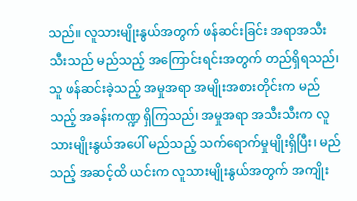သည်။ လူသားမျိုးနွယ်အတွက် ဖန်ဆင်းခြင်း အရာအသီးသီးသည် မည်သည့် အကြောင်းရင်းအတွက် တည်ရှိရသည်၊ သူ ဖန်ဆင်းခဲ့သည့် အမှုအရာ အမျိုးအစားတိုင်းက မည်သည့် အခန်းကဏ္ဍ ရှိကြသည်၊ အမှုအရာ အသီးသီးက လူသားမျိုးနွယ်အပေါ် မည်သည့် သက်ရောက်မှုမျိုးရှိပြီး၊ မည်သည့် အဆင့်ထိ ယင်းက လူသားမျိုးနွယ်အတွက် အကျိုး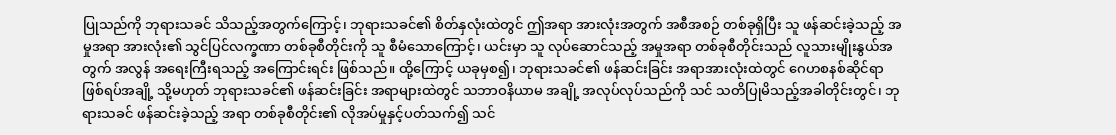ပြုသည်ကို ဘုရားသခင် သိသည့်အတွက်ကြောင့်၊ ဘုရားသခင်၏ စိတ်နှလုံးထဲတွင် ဤအရာ အားလုံးအတွက် အစီအစဉ် တစ်ခုရှိပြီး သူ ဖန်ဆင်းခဲ့သည့် အမှုအရာ အားလုံး၏ သွင်ပြင်လက္ခဏာ တစ်ခုစီတိုင်းကို သူ စီမံသောကြောင့်၊ ယင်းမှာ သူ လုပ်ဆောင်သည့် အမှုအရာ တစ်ခုစီတိုင်းသည် လူသားမျိုးနွယ်အတွက် အလွန် အရေးကြီးရသည့် အကြောင်းရင်း ဖြစ်သည်။ ထို့ကြောင့် ယခုမှစ၍၊ ဘုရားသခင်၏ ဖန်ဆင်းခြင်း အရာအားလုံးထဲတွင် ဂေဟစနစ်ဆိုင်ရာ ဖြစ်ရပ်အချို့ သို့မဟုတ် ဘုရားသခင်၏ ဖန်ဆင်းခြင်း အရာများထဲတွင် သဘာဝနိယာမ အချို့ အလုပ်လုပ်သည်ကို သင် သတိပြုမိသည့်အခါတိုင်းတွင်၊ ဘုရားသခင် ဖန်ဆင်းခဲ့သည့် အရာ တစ်ခုစီတိုင်း၏ လိုအပ်မှုနှင့်ပတ်သက်၍ သင်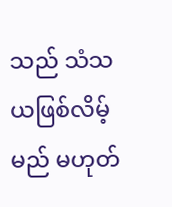သည် သံသယဖြစ်လိမ့်မည် မဟုတ်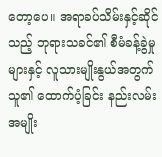တော့ပေ။ အရာခပ်သိမ်းနှင့်ဆိုင်သည့် ဘုရားသခင်၏ စီမံခန့်ခွဲမှုများနှင့် လူသားမျိုးနွယ်အတွက် သူ၏ ထောက်ပံ့ခြင်း နည်းလမ်း အမျိုး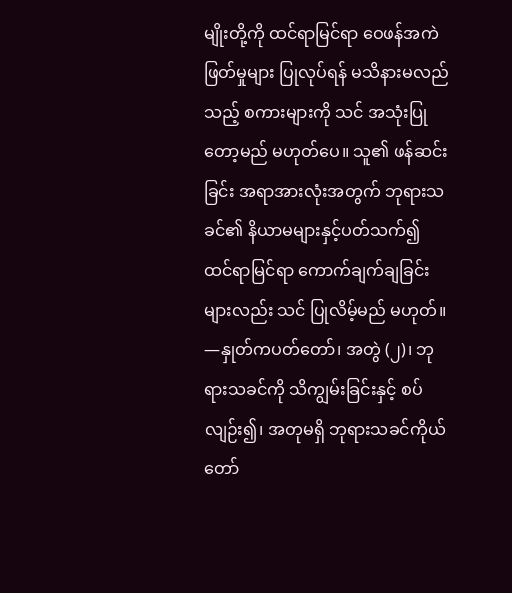မျိုးတို့ကို ထင်ရာမြင်ရာ ဝေဖန်အကဲဖြတ်မှုများ ပြုလုပ်ရန် မသိနားမလည်သည့် စကားများကို သင် အသုံးပြုတော့မည် မဟုတ်ပေ။ သူ၏ ဖန်ဆင်းခြင်း အရာအားလုံးအတွက် ဘုရားသခင်၏ နိယာမများနှင့်ပတ်သက်၍ ထင်ရာမြင်ရာ ကောက်ချက်ချခြင်းများလည်း သင် ပြုလိမ့်မည် မဟုတ်။
—နှုတ်ကပတ်တော်၊ အတွဲ (၂)၊ ဘုရားသခင်ကို သိကျွမ်းခြင်းနှင့် စပ်လျဉ်း၍၊ အတုမရှိ ဘုရားသခင်ကိုယ်တော်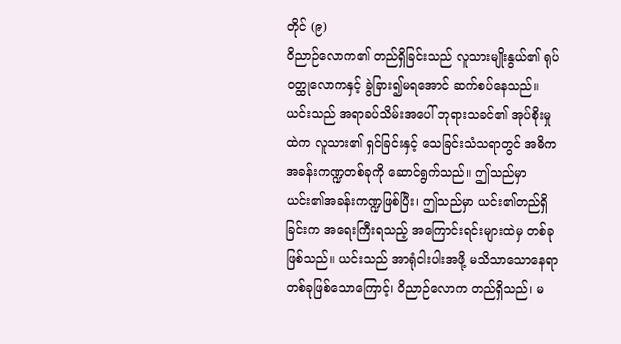တိုင် (၉)
ဝိညာဉ်လောက၏ တည်ရှိခြင်းသည် လူသားမျိုးနွယ်၏ ရုပ်ဝတ္ထုလောကနှင့် ခွဲခြား၍မရအောင် ဆက်စပ်နေသည်။ ယင်းသည် အရာခပ်သိမ်းအပေါ် ဘုရားသခင်၏ အုပ်စိုးမှုထဲက လူသား၏ ရှင်ခြင်းနှင့် သေခြင်းသံသရာတွင် အဓိကအခန်းကဏ္ဍတစ်ခုကို ဆောင်ရွက်သည်။ ဤသည်မှာ ယင်း၏အခန်းကဏ္ဍဖြစ်ပြီး၊ ဤသည်မှာ ယင်း၏တည်ရှိခြင်းက အရေးကြီးရသည့် အကြောင်းရင်းများထဲမှ တစ်ခုဖြစ်သည်။ ယင်းသည် အာရုံငါးပါးအဖို့ မသိသာသောနေရာတစ်ခုဖြစ်သောကြောင့်၊ ဝိညာဉ်လောက တည်ရှိသည်၊ မ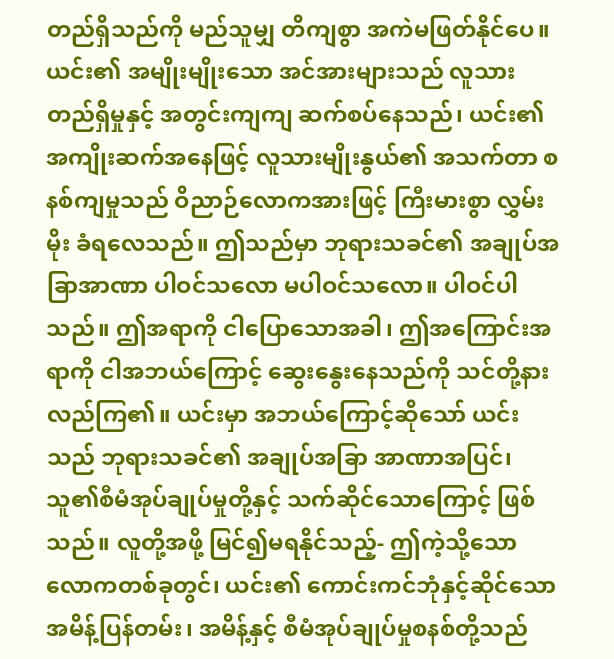တည်ရှိသည်ကို မည်သူမျှ တိကျစွာ အကဲမဖြတ်နိုင်ပေ။ ယင်း၏ အမျိုးမျိုးသော အင်အားများသည် လူသား တည်ရှိမှုနှင့် အတွင်းကျကျ ဆက်စပ်နေသည်၊ ယင်း၏ အကျိုးဆက်အနေဖြင့် လူသားမျိုးနွယ်၏ အသက်တာ စနစ်ကျမှုသည် ဝိညာဉ်လောကအားဖြင့် ကြီးမားစွာ လွှမ်းမိုး ခံရလေသည်။ ဤသည်မှာ ဘုရားသခင်၏ အချုပ်အခြာအာဏာ ပါဝင်သလော မပါဝင်သလော။ ပါဝင်ပါသည်။ ဤအရာကို ငါပြောသောအခါ၊ ဤအကြောင်းအရာကို ငါအဘယ်ကြောင့် ဆွေးနွေးနေသည်ကို သင်တို့နားလည်ကြ၏။ ယင်းမှာ အဘယ်ကြောင့်ဆိုသော် ယင်းသည် ဘုရားသခင်၏ အချုပ်အခြာ အာဏာအပြင်၊ သူ၏စီမံအုပ်ချုပ်မှုတို့နှင့် သက်ဆိုင်သောကြောင့် ဖြစ်သည်။ လူတို့အဖို့ မြင်၍မရနိုင်သည့်- ဤကဲ့သို့သော လောကတစ်ခုတွင်၊ ယင်း၏ ကောင်းကင်ဘုံနှင့်ဆိုင်သော အမိန့်ပြန်တမ်း၊ အမိန့်နှင့် စီမံအုပ်ချုပ်မှုစနစ်တို့သည်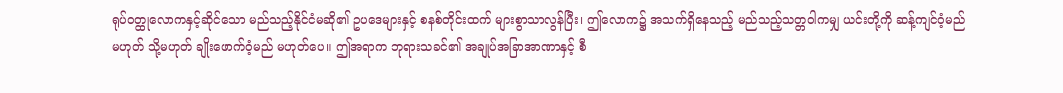ရုပ်ဝတ္ထုလောကနှင့်ဆိုင်သော မည်သည့်နိုင်ငံမဆို၏ ဥပဒေများနှင့် စနစ်တိုင်းထက် များစွာသာလွန်ပြီး၊ ဤလောက၌ အသက်ရှိနေသည့် မည်သည့်သတ္တဝါကမျှ ယင်းတို့ကို ဆန့်ကျင်ဝံ့မည်မဟုတ် သို့မဟုတ် ချိုးဖောက်ဝံ့မည် မဟုတ်ပေ။ ဤအရာက ဘုရားသခင်၏ အချုပ်အခြာအာဏာနှင့် စီ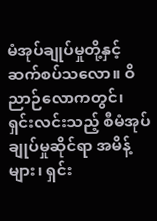မံအုပ်ချုပ်မှုတို့နှင့် ဆက်စပ်သလော။ ဝိညာဉ်လောကတွင်၊ ရှင်းလင်းသည့် စီမံအုပ်ချုပ်မှုဆိုင်ရာ အမိန့်များ၊ ရှင်း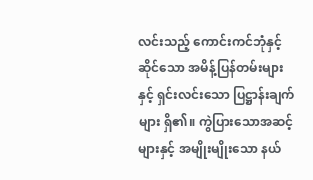လင်းသည့် ကောင်းကင်ဘုံနှင့်ဆိုင်သော အမိန့်ပြန်တမ်းများနှင့် ရှင်းလင်းသော ပြဋ္ဌာန်းချက်များ ရှိ၏။ ကွဲပြားသောအဆင့်များနှင့် အမျိုးမျိုးသော နယ်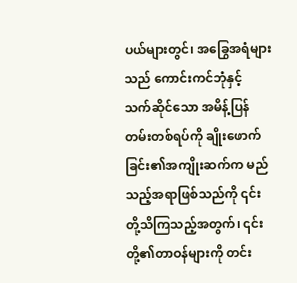ပယ်များတွင်၊ အခြွေအရံများသည် ကောင်းကင်ဘုံနှင့် သက်ဆိုင်သော အမိန့်ပြန်တမ်းတစ်ရပ်ကို ချိုးဖောက်ခြင်း၏အကျိုးဆက်က မည်သည့်အရာဖြစ်သည်ကို ၎င်းတို့သိကြသည့်အတွက်၊ ၎င်းတို့၏တာဝန်များကို တင်း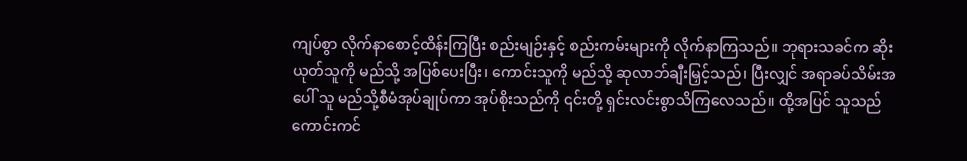ကျပ်စွာ လိုက်နာစောင့်ထိန်းကြပြီး စည်းမျဉ်းနှင့် စည်းကမ်းများကို လိုက်နာကြသည်။ ဘုရားသခင်က ဆိုးယုတ်သူကို မည်သို့ အပြစ်ပေးပြီး၊ ကောင်းသူကို မည်သို့ ဆုလာဘ်ချီးမြှင့်သည်၊ ပြီးလျှင် အရာခပ်သိမ်းအပေါ် သူ မည်သို့စီမံအုပ်ချုပ်ကာ အုပ်စိုးသည်ကို ၎င်းတို့ ရှင်းလင်းစွာသိကြလေသည်။ ထို့အပြင် သူသည် ကောင်းကင်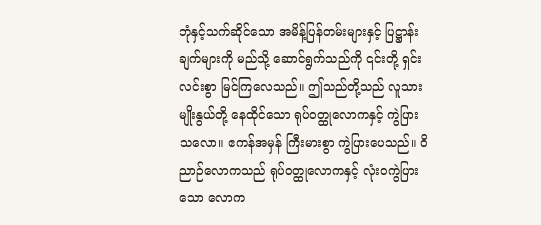ဘုံနှင့်သက်ဆိုင်သော အမိန့်ပြန်တမ်းများနှင့် ပြဋ္ဌာန်းချက်များကို မည်သို့ ဆောင်ရွက်သည်ကို ၎င်းတို့ ရှင်းလင်းစွာ မြင်ကြလေသည်။ ဤသည်တို့သည် လူသားမျိုးနွယ်တို့ နေထိုင်သော ရုပ်ဝတ္ထုလောကနှင့် ကွဲပြားသလော။ ဧကန်အမှန် ကြီးမားစွာ ကွဲပြားပေသည်။ ဝိညာဉ်လောကသည် ရုပ်ဝတ္ထုလောကနှင့် လုံးဝကွဲပြားသော လောက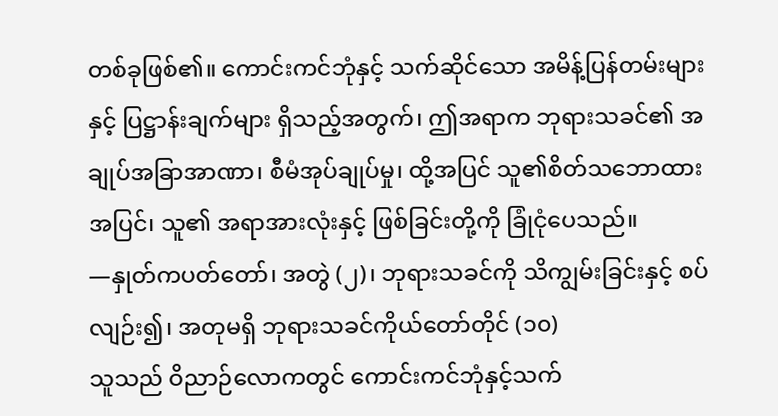တစ်ခုဖြစ်၏။ ကောင်းကင်ဘုံနှင့် သက်ဆိုင်သော အမိန့်ပြန်တမ်းများနှင့် ပြဋ္ဌာန်းချက်များ ရှိသည့်အတွက်၊ ဤအရာက ဘုရားသခင်၏ အချုပ်အခြာအာဏာ၊ စီမံအုပ်ချုပ်မှု၊ ထို့အပြင် သူ၏စိတ်သဘောထားအပြင်၊ သူ၏ အရာအားလုံးနှင့် ဖြစ်ခြင်းတို့ကို ခြုံငုံပေသည်။
—နှုတ်ကပတ်တော်၊ အတွဲ (၂)၊ ဘုရားသခင်ကို သိကျွမ်းခြင်းနှင့် စပ်လျဉ်း၍၊ အတုမရှိ ဘုရားသခင်ကိုယ်တော်တိုင် (၁၀)
သူသည် ဝိညာဉ်လောကတွင် ကောင်းကင်ဘုံနှင့်သက်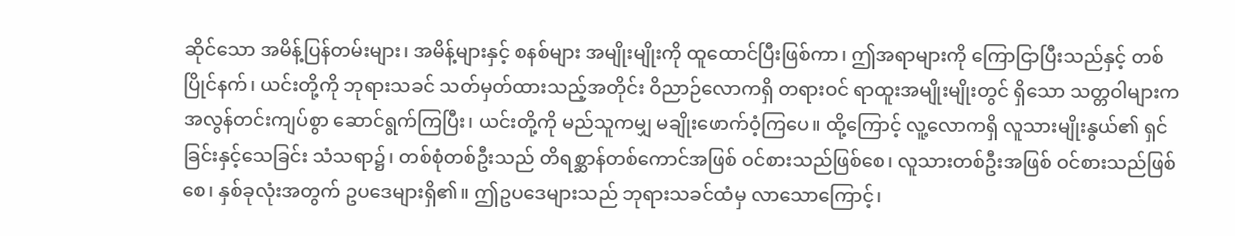ဆိုင်သော အမိန့်ပြန်တမ်းများ၊ အမိန့်များနှင့် စနစ်များ အမျိုးမျိုးကို ထူထောင်ပြီးဖြစ်ကာ၊ ဤအရာများကို ကြောငြာပြီးသည်နှင့် တစ်ပြိုင်နက်၊ ယင်းတို့ကို ဘုရားသခင် သတ်မှတ်ထားသည့်အတိုင်း ဝိညာဉ်လောကရှိ တရားဝင် ရာထူးအမျိုးမျိုးတွင် ရှိသော သတ္တဝါများက အလွန်တင်းကျပ်စွာ ဆောင်ရွက်ကြပြီး၊ ယင်းတို့ကို မည်သူကမျှ မချိုးဖောက်ဝံ့ကြပေ။ ထို့ကြောင့် လူ့လောကရှိ လူသားမျိုးနွယ်၏ ရှင်ခြင်းနှင့်သေခြင်း သံသရာ၌၊ တစ်စုံတစ်ဦးသည် တိရစ္ဆာန်တစ်ကောင်အဖြစ် ဝင်စားသည်ဖြစ်စေ၊ လူသားတစ်ဦးအဖြစ် ဝင်စားသည်ဖြစ်စေ၊ နှစ်ခုလုံးအတွက် ဥပဒေများရှိ၏။ ဤဥပဒေများသည် ဘုရားသခင်ထံမှ လာသောကြောင့်၊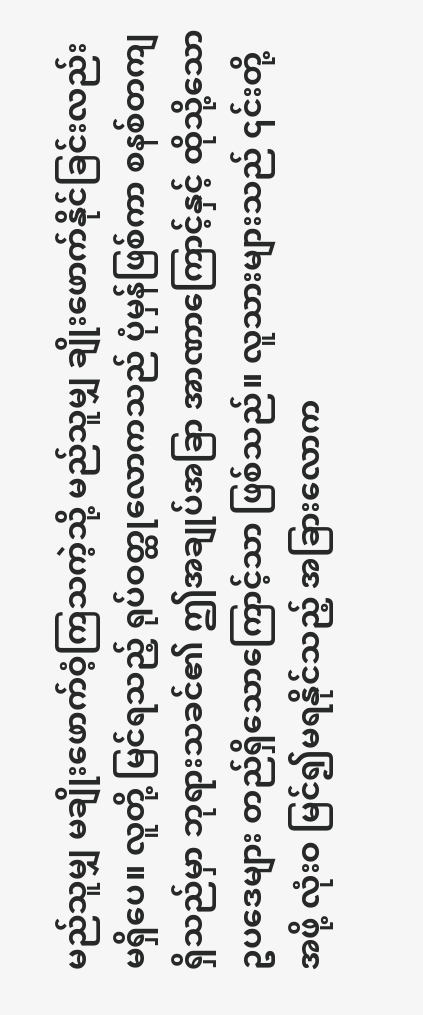မည်သူမျှ မချိုးဖောက်ဝံ့ကြသကဲ့သို့ မည်သူမျှ ချိုးဖောက်နိုင်ခြင်းလည်း မရှိပေ။ လူတို့ မြင်ရသည့် ရုပ်ဝတ္ထုလောကသည် ပုံမှန်ဖြစ်ကာ စနစ်တကျ ရှိသည်မှာ ဘုရားသခင်၏ ဤအချုပ်အခြာ အာဏာကြောင့်နှင့် ထိုသို့သော ဥပဒေများ တည်ရှိသောကြောင့်သာ ဖြစ်သည်။ လူသားများသည် ၎င်းတို့အဖို့ လုံးဝ မြင်၍မရနိုင်သည့် အခြားလောက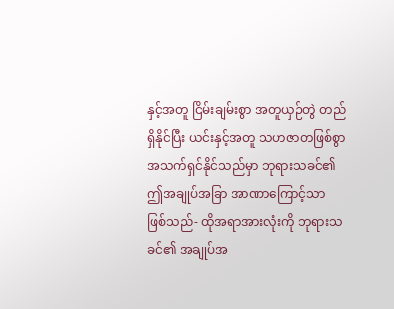နှင့်အတူ ငြိမ်းချမ်းစွာ အတူယှဉ်တွဲ တည်ရှိနိုင်ပြီး ယင်းနှင့်အတူ သဟဇာတဖြစ်စွာ အသက်ရှင်နိုင်သည်မှာ ဘုရားသခင်၏ ဤအချုပ်အခြာ အာဏာကြောင့်သာ ဖြစ်သည်- ထိုအရာအားလုံးကို ဘုရားသခင်၏ အချုပ်အ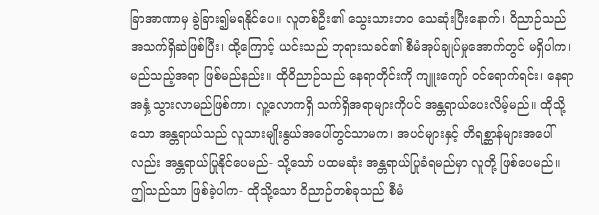ခြာအာဏာမှ ခွဲခြား၍မရနိုင်ပေ။ လူတစ်ဦး၏ သွေးသားဘဝ သေဆုံးပြီးနောက်၊ ဝိညာဉ်သည် အသက်ရှိဆဲဖြစ်ပြီး၊ ထို့ကြောင့် ယင်းသည် ဘုရားသခင်၏ စီမံအုပ်ချုပ်မှုအောက်တွင် မရှိပါက၊ မည်သည့်အရာ ဖြစ်မည်နည်း။ ထိုဝိညာဉ်သည် နေရာတိုင်းကို ကျူးကျော် ဝင်ရောက်ရင်း၊ နေရာအနှံ့ သွားလာမည်ဖြစ်ကာ၊ လူ့လောကရှိ သက်ရှိအရာများကိုပင် အန္တရာယ်ပေးလိမ့်မည်။ ထိုသို့သော အန္တရာယ်သည် လူသားမျိုးနွယ်အပေါ်တွင်သာမက၊ အပင်များနှင့် တိရစ္ဆာန်များအပေါ်လည်း အန္တရာယ်ပြုနိုင်ပေမည်- သို့သော် ပထမဆုံး အန္တရာယ်ပြုခံရမည်မှာ လူတို့ ဖြစ်ပေမည်။ ဤသည်သာ ဖြစ်ခဲ့ပါက- ထိုသို့သော ဝိညာဉ်တစ်ခုသည် စီမံ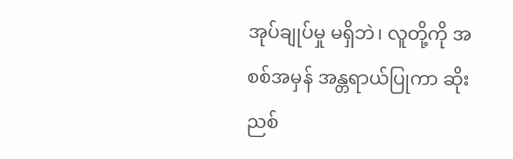အုပ်ချုပ်မှု မရှိဘဲ၊ လူတို့ကို အစစ်အမှန် အန္တရာယ်ပြုကာ ဆိုးညစ်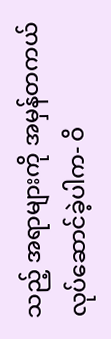သည့် အရာများကို အမှန်တကယ် လုပ်ဆောင်ခဲ့ပါက- ဝိ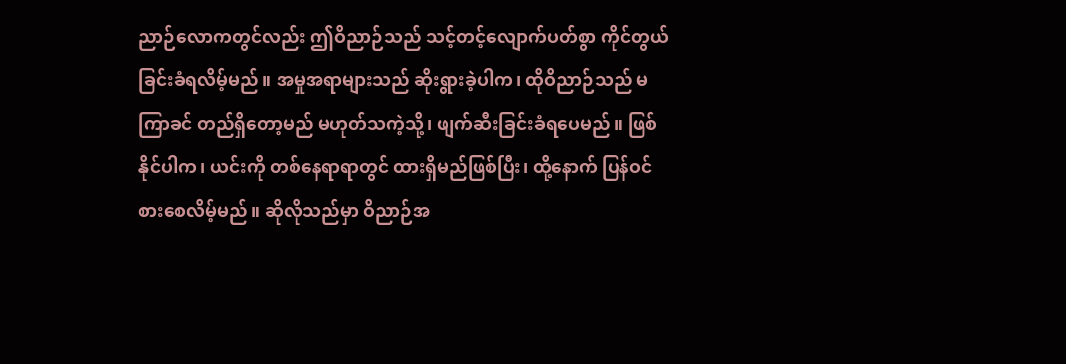ညာဉ်လောကတွင်လည်း ဤဝိညာဉ်သည် သင့်တင့်လျောက်ပတ်စွာ ကိုင်တွယ်ခြင်းခံရလိမ့်မည်။ အမှုအရာများသည် ဆိုးရွားခဲ့ပါက၊ ထိုဝိညာဉ်သည် မကြာခင် တည်ရှိတော့မည် မဟုတ်သကဲ့သို့၊ ဖျက်ဆီးခြင်းခံရပေမည်။ ဖြစ်နိုင်ပါက၊ ယင်းကို တစ်နေရာရာတွင် ထားရှိမည်ဖြစ်ပြီး၊ ထို့နောက် ပြန်ဝင်စားစေလိမ့်မည်။ ဆိုလိုသည်မှာ ဝိညာဉ်အ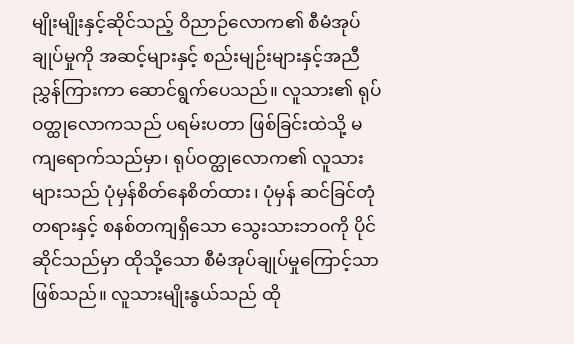မျိုးမျိုးနှင့်ဆိုင်သည့် ဝိညာဉ်လောက၏ စီမံအုပ်ချုပ်မှုကို အဆင့်များနှင့် စည်းမျဉ်းများနှင့်အညီ ညွှန်ကြားကာ ဆောင်ရွက်ပေသည်။ လူသား၏ ရုပ်ဝတ္ထုလောကသည် ပရမ်းပတာ ဖြစ်ခြင်းထဲသို့ မကျရောက်သည်မှာ၊ ရုပ်ဝတ္ထုလောက၏ လူသားများသည် ပုံမှန်စိတ်နေစိတ်ထား၊ ပုံမှန် ဆင်ခြင်တုံတရားနှင့် စနစ်တကျရှိသော သွေးသားဘဝကို ပိုင်ဆိုင်သည်မှာ ထိုသို့သော စီမံအုပ်ချုပ်မှုကြောင့်သာ ဖြစ်သည်။ လူသားမျိုးနွယ်သည် ထို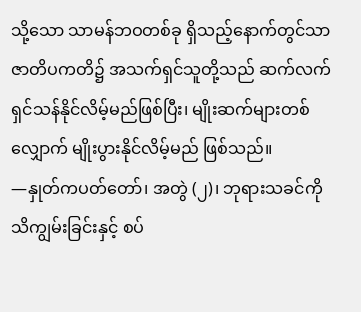သို့သော သာမန်ဘဝတစ်ခု ရှိသည့်နောက်တွင်သာ ဇာတိပကတိ၌ အသက်ရှင်သူတို့သည် ဆက်လက် ရှင်သန်နိုင်လိမ့်မည်ဖြစ်ပြီး၊ မျိုးဆက်များတစ်လျှောက် မျိုးပွားနိုင်လိမ့်မည် ဖြစ်သည်။
—နှုတ်ကပတ်တော်၊ အတွဲ (၂)၊ ဘုရားသခင်ကို သိကျွမ်းခြင်းနှင့် စပ်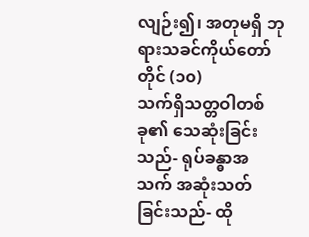လျဉ်း၍၊ အတုမရှိ ဘုရားသခင်ကိုယ်တော်တိုင် (၁၀)
သက်ရှိသတ္တဝါတစ်ခု၏ သေဆုံးခြင်းသည်- ရုပ်ခန္ဓာအသက် အဆုံးသတ်ခြင်းသည်- ထို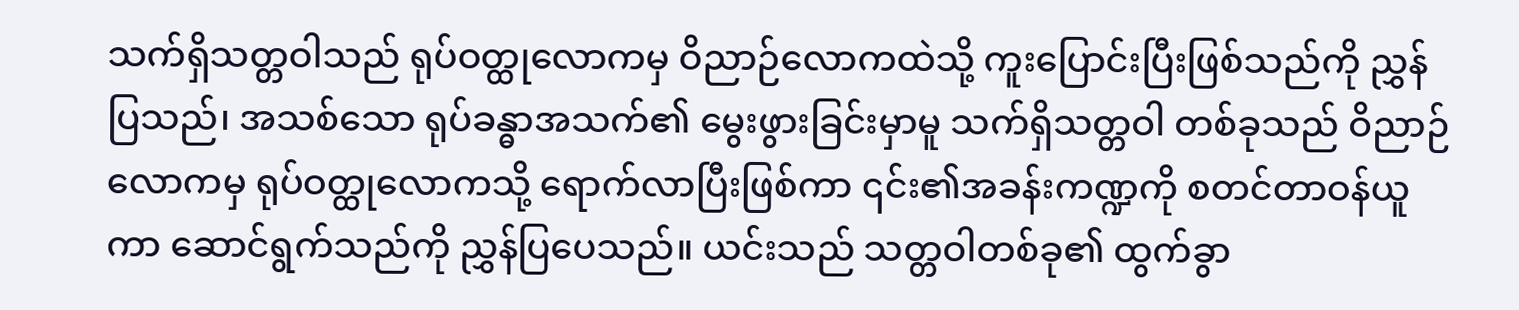သက်ရှိသတ္တဝါသည် ရုပ်ဝတ္ထုလောကမှ ဝိညာဉ်လောကထဲသို့ ကူးပြောင်းပြီးဖြစ်သည်ကို ညွှန်ပြသည်၊ အသစ်သော ရုပ်ခန္ဓာအသက်၏ မွေးဖွားခြင်းမှာမူ သက်ရှိသတ္တဝါ တစ်ခုသည် ဝိညာဉ်လောကမှ ရုပ်ဝတ္ထုလောကသို့ ရောက်လာပြီးဖြစ်ကာ ၎င်း၏အခန်းကဏ္ဍကို စတင်တာဝန်ယူကာ ဆောင်ရွက်သည်ကို ညွှန်ပြပေသည်။ ယင်းသည် သတ္တဝါတစ်ခု၏ ထွက်ခွာ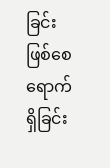ခြင်းဖြစ်စေ ရောက်ရှိခြင်း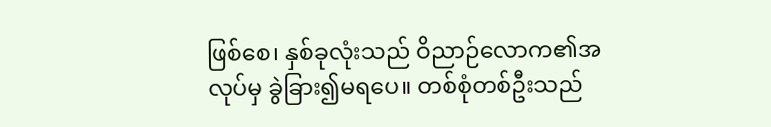ဖြစ်စေ၊ နှစ်ခုလုံးသည် ဝိညာဉ်လောက၏အလုပ်မှ ခွဲခြား၍မရပေ။ တစ်စုံတစ်ဦးသည်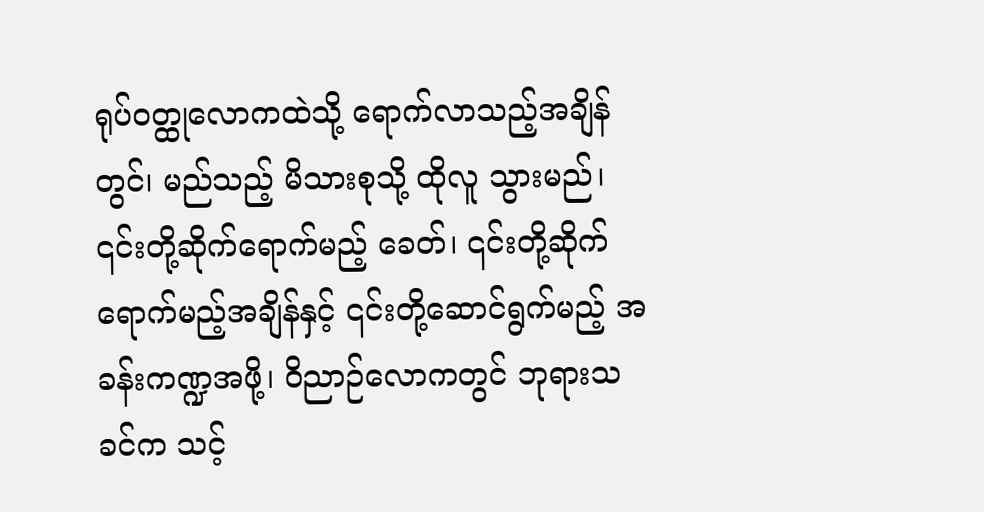ရုပ်ဝတ္ထုလောကထဲသို့ ရောက်လာသည့်အချိန်တွင်၊ မည်သည့် မိသားစုသို့ ထိုလူ သွားမည်၊ ၎င်းတို့ဆိုက်ရောက်မည့် ခေတ်၊ ၎င်းတို့ဆိုက်ရောက်မည့်အချိန်နှင့် ၎င်းတို့ဆောင်ရွက်မည့် အခန်းကဏ္ဍအဖို့၊ ဝိညာဉ်လောကတွင် ဘုရားသခင်က သင့်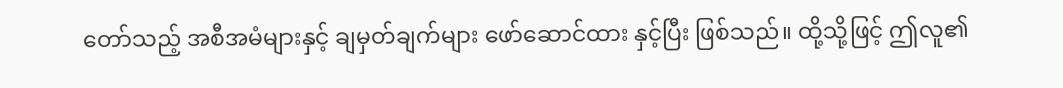တော်သည့် အစီအမံများနှင့် ချမှတ်ချက်များ ဖော်ဆောင်ထား နှင့်ပြီး ဖြစ်သည်။ ထို့သို့ဖြင့် ဤလူ၏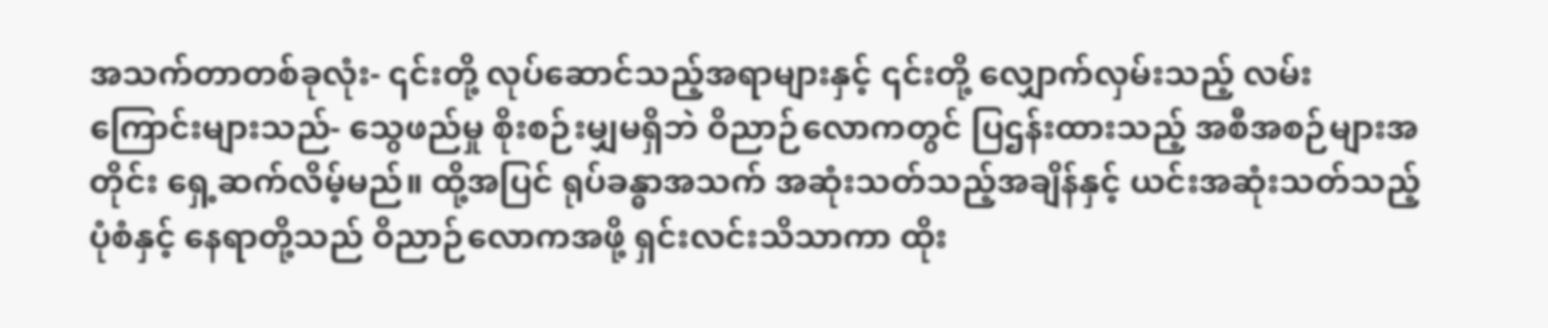အသက်တာတစ်ခုလုံး- ၎င်းတို့ လုပ်ဆောင်သည့်အရာများနှင့် ၎င်းတို့ လျှောက်လှမ်းသည့် လမ်းကြောင်းများသည်- သွေဖည်မှု စိုးစဉ်းမျှမရှိဘဲ ဝိညာဉ်လောကတွင် ပြဌန်းထားသည့် အစီအစဉ်များအတိုင်း ရှေ့ဆက်လိမ့်မည်။ ထို့အပြင် ရုပ်ခန္ဓာအသက် အဆုံးသတ်သည့်အချိန်နှင့် ယင်းအဆုံးသတ်သည့် ပုံစံနှင့် နေရာတို့သည် ဝိညာဉ်လောကအဖို့ ရှင်းလင်းသိသာကာ ထိုး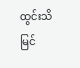ထွင်းသိမြင်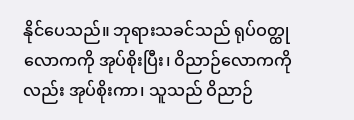နိုင်ပေသည်။ ဘုရားသခင်သည် ရုပ်ဝတ္ထုလောကကို အုပ်စိုးပြီး၊ ဝိညာဉ်လောကကိုလည်း အုပ်စိုးကာ၊ သူသည် ဝိညာဉ်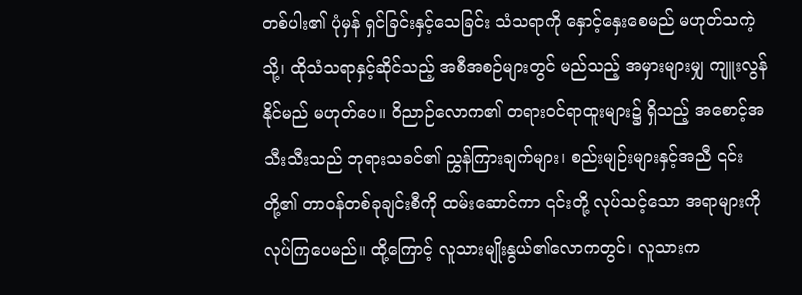တစ်ပါး၏ ပုံမှန် ရှင်ခြင်းနှင့်သေခြင်း သံသရာကို နှောင့်နှေးစေမည် မဟုတ်သကဲ့သို့၊ ထိုသံသရာနှင့်ဆိုင်သည့် အစီအစဉ်များတွင် မည်သည့် အမှားများမျှ ကျူးလွန်နိုင်မည် မဟုတ်ပေ။ ဝိညာဉ်လောက၏ တရားဝင်ရာထူးများ၌ ရှိသည့် အစောင့်အသီးသီးသည် ဘုရားသခင်၏ ညွှန်ကြားချက်များ၊ စည်းမျဉ်းများနှင့်အညီ ၎င်းတို့၏ တာဝန်တစ်ခုချင်းစီကို ထမ်းဆောင်ကာ ၎င်းတို့ လုပ်သင့်သော အရာများကို လုပ်ကြပေမည်။ ထို့ကြောင့် လူသားမျိုးနွယ်၏လောကတွင်၊ လူသားက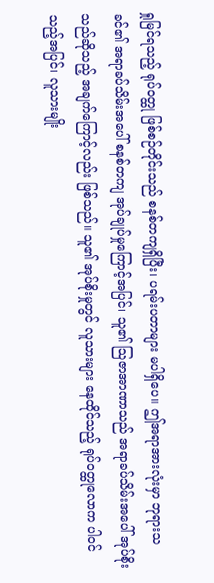ရှုမြင်ရသည့် ရုပ်ဝတ္ထု ဖြစ်စဉ်တိုင်းသည် စနစ်တကျရှိပြီး၊ ပရမ်းပတာများ မပါရှိပေ။ ဤအရာအားလုံးမှာ ဘုရားသခင်၏ အရာခပ်သိမ်းအပေါ် စနစ်တကျ အုပ်ချုပ်မှုကြောင့်အပြင်၊ သူ၏ သြဇာအာဏာသည် အရာခပ်သိမ်းအပေါ် အုပ်စိုးသည်ဆိုသည့် အချက်ကြောင့်လည်း ဖြစ်သည်။ သူ၏ အုပ်စိုးမှုတွင် လူသားများ နေထိုင်သည့် ရုပ်ဝတ္ထုလောက ပါဝင်သည့်အပြင်၊ လူသားမျိုး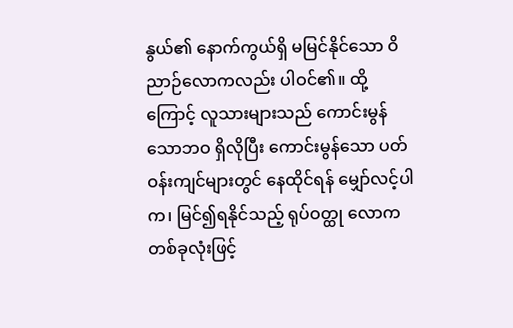နွယ်၏ နောက်ကွယ်ရှိ မမြင်နိုင်သော ဝိညာဉ်လောကလည်း ပါဝင်၏။ ထို့ကြောင့် လူသားများသည် ကောင်းမွန်သောဘဝ ရှိလိုပြီး ကောင်းမွန်သော ပတ်ဝန်းကျင်များတွင် နေထိုင်ရန် မျှော်လင့်ပါက၊ မြင်၍ရနိုင်သည့် ရုပ်ဝတ္ထု လောကတစ်ခုလုံးဖြင့်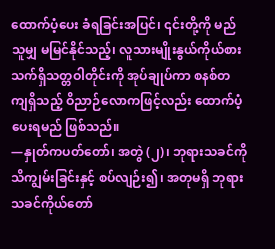ထောက်ပံ့ပေး ခံရခြင်းအပြင်၊ ၎င်းတို့ကို မည်သူမျှ မမြင်နိုင်သည့်၊ လူသားမျိုးနွယ်ကိုယ်စား သက်ရှိသတ္တဝါတိုင်းကို အုပ်ချုပ်ကာ စနစ်တကျရှိသည့် ဝိညာဉ်လောကဖြင့်လည်း ထောက်ပံ့ပေးရမည် ဖြစ်သည်။
—နှုတ်ကပတ်တော်၊ အတွဲ (၂)၊ ဘုရားသခင်ကို သိကျွမ်းခြင်းနှင့် စပ်လျဉ်း၍၊ အတုမရှိ ဘုရားသခင်ကိုယ်တော်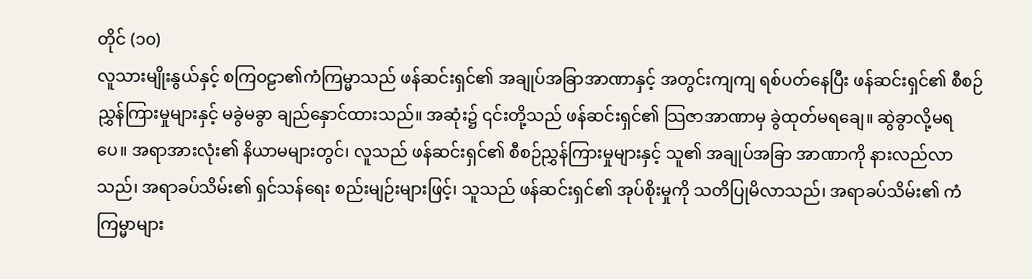တိုင် (၁၀)
လူသားမျိုးနွယ်နှင့် စကြဝဠာ၏ကံကြမ္မာသည် ဖန်ဆင်းရှင်၏ အချုပ်အခြာအာဏာနှင့် အတွင်းကျကျ ရစ်ပတ်နေပြီး ဖန်ဆင်းရှင်၏ စီစဉ်ညွှန်ကြားမှုများနှင့် မခွဲမခွာ ချည်နှောင်ထားသည်။ အဆုံး၌ ၎င်းတို့သည် ဖန်ဆင်းရှင်၏ သြဇာအာဏာမှ ခွဲထုတ်မရချေ။ ဆွဲခွာလို့မရပေ။ အရာအားလုံး၏ နိယာမများတွင်၊ လူသည် ဖန်ဆင်းရှင်၏ စီစဉ်ညွှန်ကြားမှုများနှင့် သူ၏ အချုပ်အခြာ အာဏာကို နားလည်လာသည်၊ အရာခပ်သိမ်း၏ ရှင်သန်ရေး စည်းမျဉ်းများဖြင့်၊ သူသည် ဖန်ဆင်းရှင်၏ အုပ်စိုးမှုကို သတိပြုမိလာသည်၊ အရာခပ်သိမ်း၏ ကံကြမ္မာများ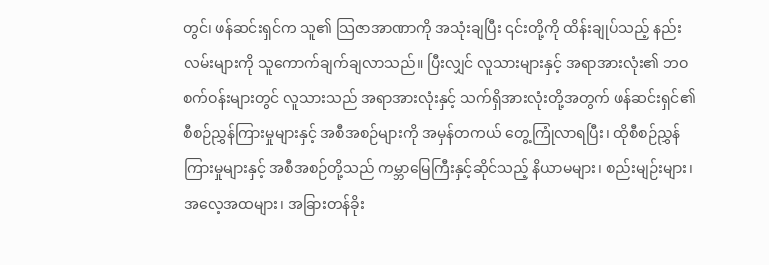တွင်၊ ဖန်ဆင်းရှင်က သူ၏ သြဇာအာဏာကို အသုံးချပြီး ၎င်းတို့ကို ထိန်းချုပ်သည့် နည်းလမ်းများကို သူကောက်ချက်ချလာသည်။ ပြီးလျှင် လူသားများနှင့် အရာအားလုံး၏ ဘဝစက်ဝန်းများတွင် လူသားသည် အရာအားလုံးနှင့် သက်ရှိအားလုံးတို့အတွက် ဖန်ဆင်းရှင်၏ စီစဉ်ညွှန်ကြားမှုများနှင့် အစီအစဉ်များကို အမှန်တကယ် တွေ့ကြုံလာရပြီး၊ ထိုစီစဉ်ညွှန်ကြားမှုများနှင့် အစီအစဉ်တို့သည် ကမ္ဘာမြေကြီးနှင့်ဆိုင်သည့် နိယာမများ၊ စည်းမျဉ်းများ၊ အလေ့အထများ၊ အခြားတန်ခိုး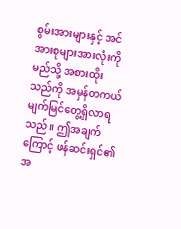စွမ်းအားများနှင့် အင်အားစုများအားလုံးကို မည်သို့ အစားထိုးသည်ကို အမှန်တကယ် မျက်မြင်တွေ့ရှိလာရသည်။ ဤအချက်ကြောင့် ဖန်ဆင်းရှင်၏ အ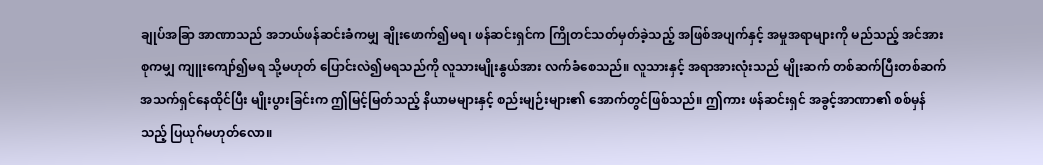ချုပ်အခြာ အာဏာသည် အဘယ်ဖန်ဆင်းခံကမျှ ချိုးဖောက်၍မရ၊ ဖန်ဆင်းရှင်က ကြိုတင်သတ်မှတ်ခဲ့သည့် အဖြစ်အပျက်နှင့် အမှုအရာများကို မည်သည့် အင်အားစုကမျှ ကျူးကျော်၍မရ သို့မဟုတ် ပြောင်းလဲ၍မရသည်ကို လူသားမျိုးနွယ်အား လက်ခံစေသည်။ လူသားနှင့် အရာအားလုံးသည် မျိုးဆက် တစ်ဆက်ပြီးတစ်ဆက် အသက်ရှင်နေထိုင်ပြီး မျိုးပွားခြင်းက ဤမြင့်မြတ်သည့် နိယာမများနှင့် စည်းမျဉ်းများ၏ အောက်တွင်ဖြစ်သည်။ ဤကား ဖန်ဆင်းရှင် အခွင့်အာဏာ၏ စစ်မှန်သည့် ပြယုဂ်မဟုတ်လော။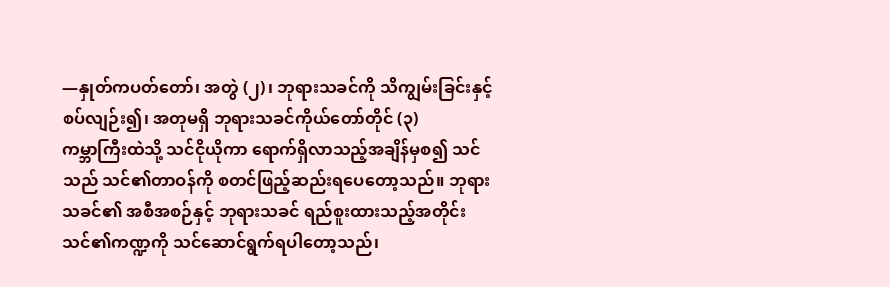—နှုတ်ကပတ်တော်၊ အတွဲ (၂)၊ ဘုရားသခင်ကို သိကျွမ်းခြင်းနှင့် စပ်လျဉ်း၍၊ အတုမရှိ ဘုရားသခင်ကိုယ်တော်တိုင် (၃)
ကမ္ဘာကြီးထဲသို့ သင်ငိုယိုကာ ရောက်ရှိလာသည့်အချိန်မှစ၍ သင်သည် သင်၏တာဝန်ကို စတင်ဖြည့်ဆည်းရပေတော့သည်။ ဘုရားသခင်၏ အစီအစဉ်နှင့် ဘုရားသခင် ရည်စူးထားသည့်အတိုင်း သင်၏ကဏ္ဍကို သင်ဆောင်ရွက်ရပါတော့သည်၊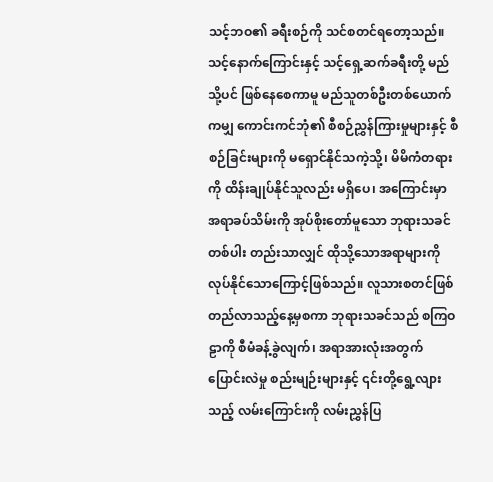သင့်ဘဝ၏ ခရီးစဉ်ကို သင်စတင်ရတော့သည်။ သင့်နောက်ကြောင်းနှင့် သင့်ရှေ့ဆက်ခရီးတို့ မည်သို့ပင် ဖြစ်နေစေကာမူ မည်သူတစ်ဦးတစ်ယောက်ကမျှ ကောင်းကင်ဘုံ၏ စီစဉ်ညွှန်ကြားမှုများနှင့် စီစဉ်ခြင်းများကို မရှောင်နိုင်သကဲ့သို့၊ မိမိကံတရားကို ထိန်းချုပ်နိုင်သူလည်း မရှိပေ၊ အကြောင်းမှာ အရာခပ်သိမ်းကို အုပ်စိုးတော်မူသော ဘုရားသခင်တစ်ပါး တည်းသာလျှင် ထိုသို့သောအရာများကို လုပ်နိုင်သောကြောင့်ဖြစ်သည်။ လူသားစတင်ဖြစ်တည်လာသည့်နေ့မှစကာ ဘုရားသခင်သည် စကြဝဠာကို စီမံခန့်ခွဲလျက်၊ အရာအားလုံးအတွက် ပြောင်းလဲမှု စည်းမျဉ်းများနှင့် ၎င်းတို့ရွေ့လျားသည့် လမ်းကြောင်းကို လမ်းညွှန်ပြ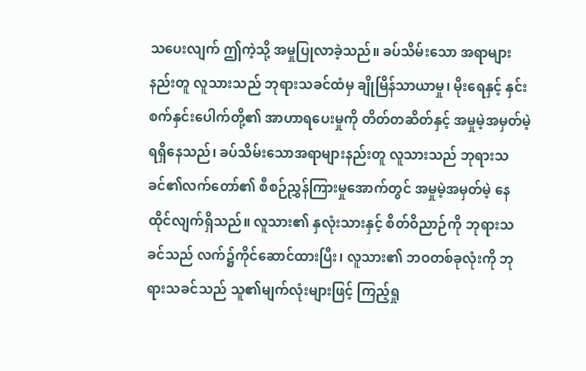သပေးလျက် ဤကဲ့သို့ အမှုပြုလာခဲ့သည်။ ခပ်သိမ်းသော အရာများနည်းတူ လူသားသည် ဘုရားသခင်ထံမှ ချိုမြိန်သာယာမှု၊ မိုးရေနှင့် နှင်းစက်နှင်းပေါက်တို့၏ အာဟာရပေးမှုကို တိတ်တဆိတ်နှင့် အမှုမဲ့အမှတ်မဲ့ ရရှိနေသည်၊ ခပ်သိမ်းသောအရာများနည်းတူ လူသားသည် ဘုရားသခင်၏လက်တော်၏ စီစဉ်ညွှန်ကြားမှုအောက်တွင် အမှုမဲ့အမှတ်မဲ့ နေထိုင်လျက်ရှိသည်။ လူသား၏ နှလုံးသားနှင့် စိတ်ဝိညာဉ်ကို ဘုရားသခင်သည် လက်၌ကိုင်ဆောင်ထားပြီး၊ လူသား၏ ဘဝတစ်ခုလုံးကို ဘုရားသခင်သည် သူ၏မျက်လုံးများဖြင့် ကြည့်ရှု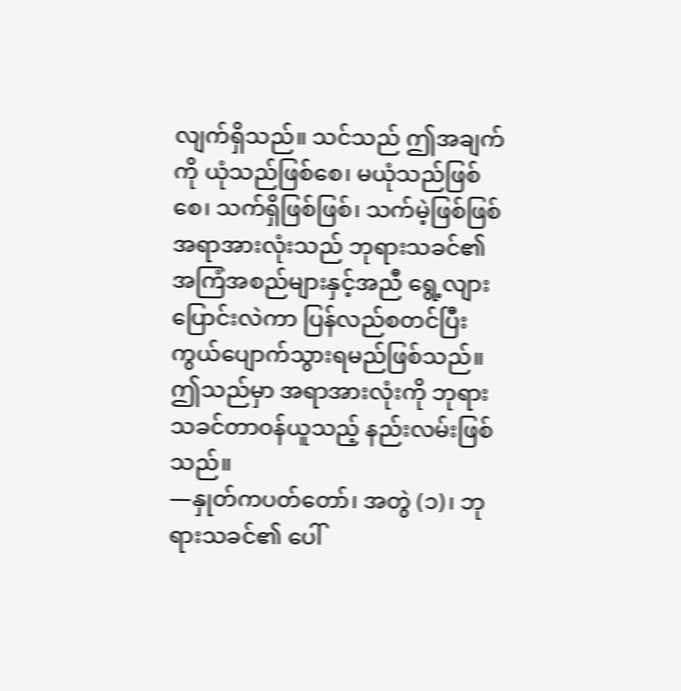လျက်ရှိသည်။ သင်သည် ဤအချက်ကို ယုံသည်ဖြစ်စေ၊ မယုံသည်ဖြစ်စေ၊ သက်ရှိဖြစ်ဖြစ်၊ သက်မဲ့ဖြစ်ဖြစ် အရာအားလုံးသည် ဘုရားသခင်၏ အကြံအစည်များနှင့်အညီ ရွေ့လျားပြောင်းလဲကာ ပြန်လည်စတင်ပြီး ကွယ်ပျောက်သွားရမည်ဖြစ်သည်။ ဤသည်မှာ အရာအားလုံးကို ဘုရားသခင်တာဝန်ယူသည့် နည်းလမ်းဖြစ်သည်။
—နှုတ်ကပတ်တော်၊ အတွဲ (၁)၊ ဘုရားသခင်၏ ပေါ်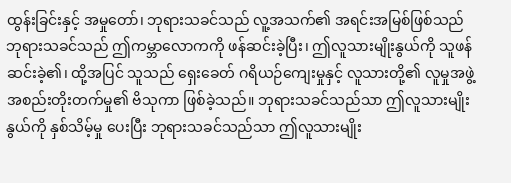ထွန်းခြင်းနှင့် အမှုတော်၊ ဘုရားသခင်သည် လူ့အသက်၏ အရင်းအမြစ်ဖြစ်သည်
ဘုရားသခင်သည် ဤကမ္ဘာလောကကို ဖန်ဆင်းခဲ့ပြီး၊ ဤလူသားမျိုးနွယ်ကို သူဖန်ဆင်းခဲ့၏၊ ထို့အပြင် သူသည် ရှေးခေတ် ဂရိယဉ်ကျေးမှုနှင့် လူသားတို့၏ လူမှုအဖွဲ့အစည်းတိုးတက်မှု၏ ဗိသုကာ ဖြစ်ခဲ့သည်။ ဘုရားသခင်သည်သာ ဤလူသားမျိုးနွယ်ကို နှစ်သိမ့်မှု ပေးပြီး ဘုရားသခင်သည်သာ ဤလူသားမျိုး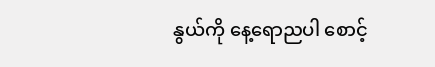နွယ်ကို နေ့ရောညပါ စောင့်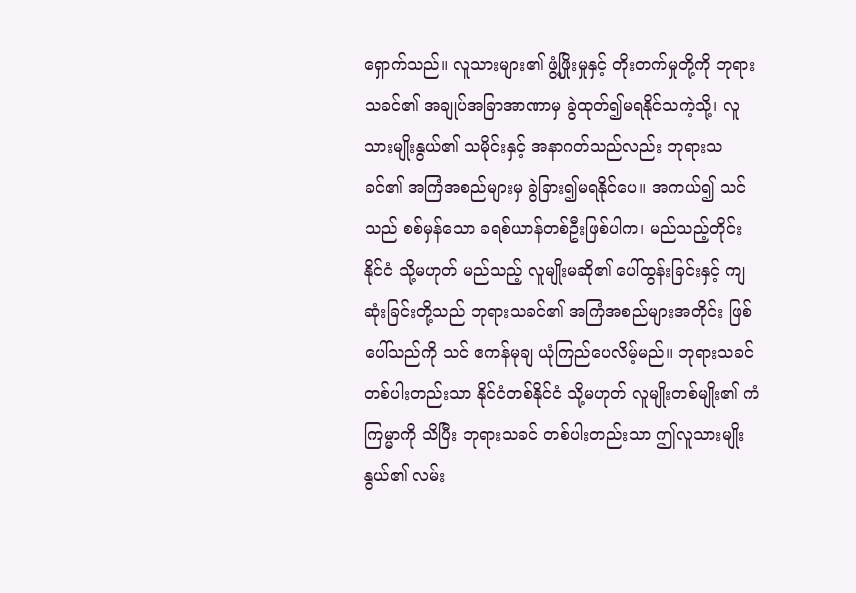ရှောက်သည်။ လူသားများ၏ ဖွံ့ဖြိုးမှုနှင့် တိုးတက်မှုတို့ကို ဘုရားသခင်၏ အချုပ်အခြာအာဏာမှ ခွဲထုတ်၍မရနိုင်သကဲ့သို့၊ လူသားမျိုးနွယ်၏ သမိုင်းနှင့် အနာဂတ်သည်လည်း ဘုရားသခင်၏ အကြံအစည်များမှ ခွဲခြား၍မရနိုင်ပေ။ အကယ်၍ သင်သည် စစ်မှန်သော ခရစ်ယာန်တစ်ဦးဖြစ်ပါက၊ မည်သည့်တိုင်းနိုင်ငံ သို့မဟုတ် မည်သည့် လူမျိုးမဆို၏ ပေါ်ထွန်းခြင်းနှင့် ကျဆုံးခြင်းတို့သည် ဘုရားသခင်၏ အကြံအစည်များအတိုင်း ဖြစ်ပေါ်သည်ကို သင် ဧကန်မုချ ယုံကြည်ပေလိမ့်မည်။ ဘုရားသခင် တစ်ပါးတည်းသာ နိုင်ငံတစ်နိုင်ငံ သို့မဟုတ် လူမျိုးတစ်မျိုး၏ ကံကြမ္မာကို သိပြီး ဘုရားသခင် တစ်ပါးတည်းသာ ဤလူသားမျိုးနွယ်၏ လမ်း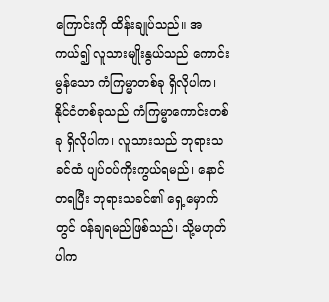ကြောင်းကို ထိန်းချုပ်သည်။ အကယ်၍ လူသားမျိုးနွယ်သည် ကောင်းမွန်သော ကံကြမ္မာတစ်ခု ရှိလိုပါက၊ နိုင်ငံတစ်ခုသည် ကံကြမ္မာကောင်းတစ်ခု ရှိလိုပါက၊ လူသားသည် ဘုရားသခင်ထံ ပျပ်ဝပ်ကိုးကွယ်ရမည်၊ နောင်တရပြီး ဘုရားသခင်၏ ရှေ့မှောက်တွင် ဝန်ချရမည်ဖြစ်သည်၊ သို့မဟုတ်ပါက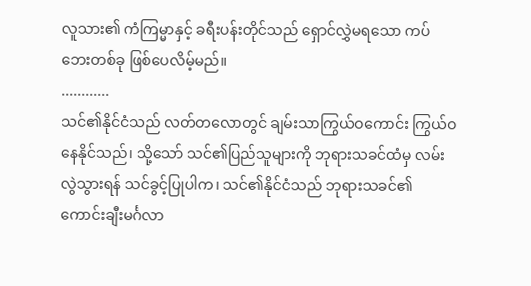လူသား၏ ကံကြမ္မာနှင့် ခရီးပန်းတိုင်သည် ရှောင်လွှဲမရသော ကပ်ဘေးတစ်ခု ဖြစ်ပေလိမ့်မည်။
............
သင်၏နိုင်ငံသည် လတ်တလောတွင် ချမ်းသာကြွယ်ဝကောင်း ကြွယ်ဝနေနိုင်သည်၊ သို့သော် သင်၏ပြည်သူများကို ဘုရားသခင်ထံမှ လမ်းလွဲသွားရန် သင်ခွင့်ပြုပါက၊ သင်၏နိုင်ငံသည် ဘုရားသခင်၏ ကောင်းချီးမင်္ဂလာ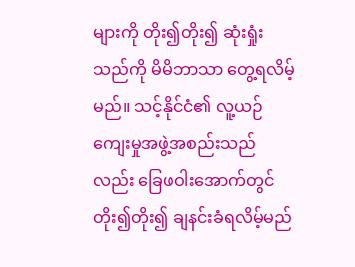များကို တိုး၍တိုး၍ ဆုံးရှုံးသည်ကို မိမိဘာသာ တွေ့ရလိမ့်မည်။ သင့်နိုင်ငံ၏ လူ့ယဉ်ကျေးမှုအဖွဲ့အစည်းသည်လည်း ခြေဖဝါးအောက်တွင် တိုး၍တိုး၍ ချနင်းခံရလိမ့်မည်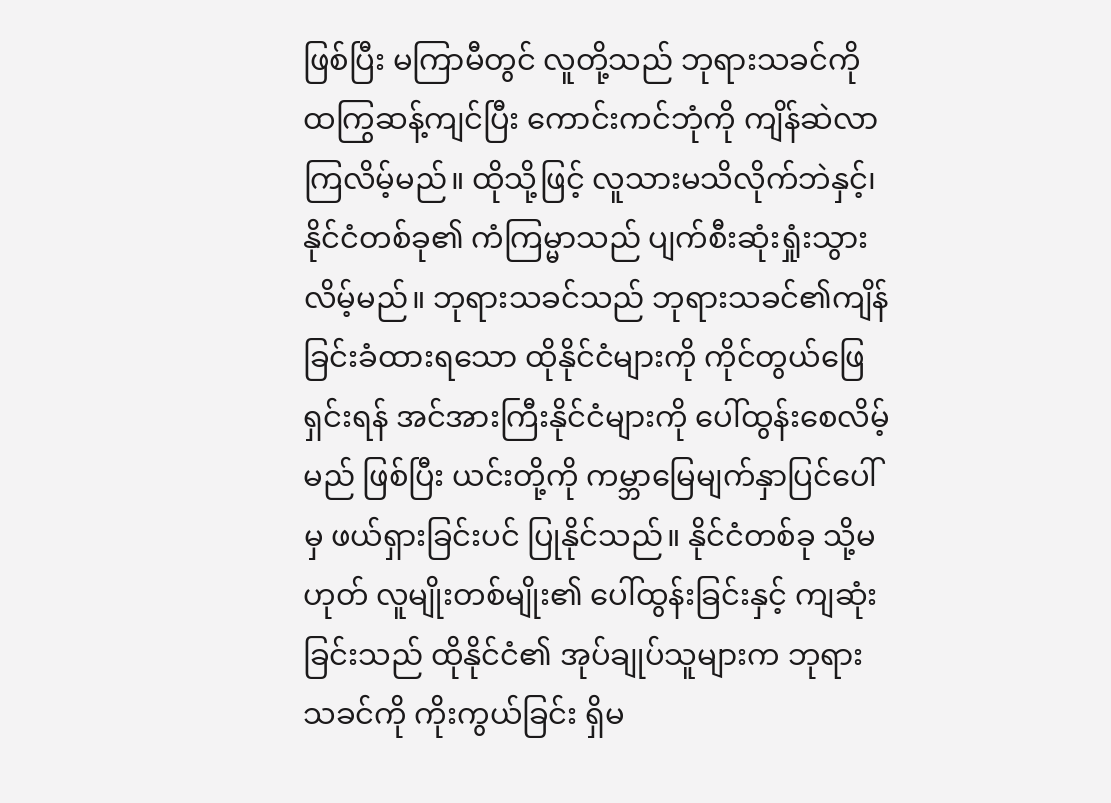ဖြစ်ပြီး မကြာမီတွင် လူတို့သည် ဘုရားသခင်ကို ထကြွဆန့်ကျင်ပြီး ကောင်းကင်ဘုံကို ကျိန်ဆဲလာကြလိမ့်မည်။ ထိုသို့ဖြင့် လူသားမသိလိုက်ဘဲနှင့်၊ နိုင်ငံတစ်ခု၏ ကံကြမ္မာသည် ပျက်စီးဆုံးရှုံးသွားလိမ့်မည်။ ဘုရားသခင်သည် ဘုရားသခင်၏ကျိန်ခြင်းခံထားရသော ထိုနိုင်ငံများကို ကိုင်တွယ်ဖြေရှင်းရန် အင်အားကြီးနိုင်ငံများကို ပေါ်ထွန်းစေလိမ့်မည် ဖြစ်ပြီး ယင်းတို့ကို ကမ္ဘာမြေမျက်နှာပြင်ပေါ်မှ ဖယ်ရှားခြင်းပင် ပြုနိုင်သည်။ နိုင်ငံတစ်ခု သို့မဟုတ် လူမျိုးတစ်မျိုး၏ ပေါ်ထွန်းခြင်းနှင့် ကျဆုံးခြင်းသည် ထိုနိုင်ငံ၏ အုပ်ချုပ်သူများက ဘုရားသခင်ကို ကိုးကွယ်ခြင်း ရှိမ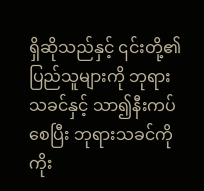ရှိဆိုသည်နှင့် ၎င်းတို့၏ ပြည်သူများကို ဘုရားသခင်နှင့် သာ၍နီးကပ်စေပြီး ဘုရားသခင်ကို ကိုး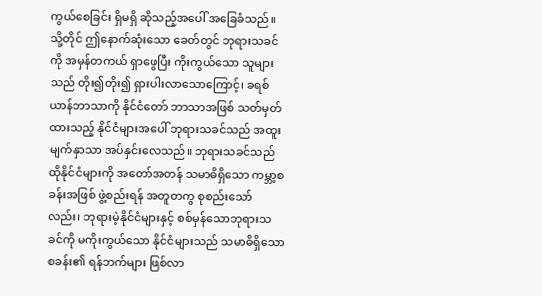ကွယ်စေခြင်း ရှိမရှိ ဆိုသည့်အပေါ် အခြေခံသည်။ သို့တိုင် ဤနောက်ဆုံးသော ခေတ်တွင် ဘုရားသခင်ကို အမှန်တကယ် ရှာဖွေပြီး ကိုးကွယ်သော သူများသည် တိုး၍တိုး၍ ရှားပါးလာသောကြောင့်၊ ခရစ်ယာန်ဘာသာကို နိုင်ငံတော် ဘာသာအဖြစ် သတ်မှတ်ထားသည့် နိုင်ငံများအပေါ် ဘုရားသခင်သည် အထူးမျက်နှာသာ အပ်နှင်းလေသည်။ ဘုရားသခင်သည် ထိုနိုင်ငံများကို အတော်အတန် သမာဓိရှိသော ကမ္ဘာ့စခန်းအဖြစ် ဖွဲ့စည်းရန် အတူတကွ စုစည်းသော်လည်း၊ ဘုရားမဲ့နိုင်ငံများနှင့် စစ်မှန်သောဘုရားသခင်ကို မကိုးကွယ်သော နိုင်ငံများသည် သမာဓိရှိသော စခန်း၏ ရန်ဘက်များ ဖြစ်လာ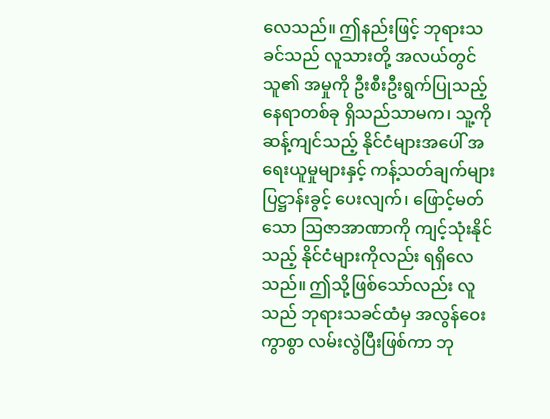လေသည်။ ဤနည်းဖြင့် ဘုရားသခင်သည် လူသားတို့ အလယ်တွင် သူ၏ အမှုကို ဦးစီးဦးရွက်ပြုသည့် နေရာတစ်ခု ရှိသည်သာမက၊ သူ့ကို ဆန့်ကျင်သည့် နိုင်ငံများအပေါ် အရေးယူမှုများနှင့် ကန့်သတ်ချက်များ ပြဋ္ဌာန်းခွင့် ပေးလျက်၊ ဖြောင့်မတ်သော ဩဇာအာဏာကို ကျင့်သုံးနိုင်သည့် နိုင်ငံများကိုလည်း ရရှိလေသည်။ ဤသို့ဖြစ်သော်လည်း လူသည် ဘုရားသခင်ထံမှ အလွန်ဝေးကွာစွာ လမ်းလွဲပြီးဖြစ်ကာ ဘု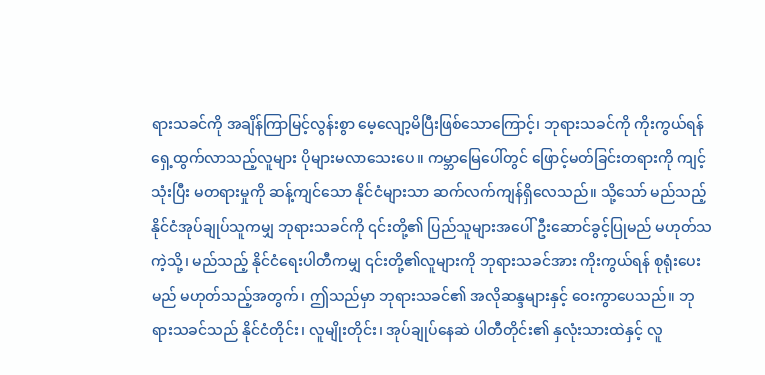ရားသခင်ကို အချိန်ကြာမြင့်လွန်းစွာ မေ့လျော့မိပြီးဖြစ်သောကြောင့်၊ ဘုရားသခင်ကို ကိုးကွယ်ရန် ရှေ့ထွက်လာသည့်လူများ ပိုများမလာသေးပေ။ ကမ္ဘာမြေပေါ်တွင် ဖြောင့်မတ်ခြင်းတရားကို ကျင့်သုံးပြီး မတရားမှုကို ဆန့်ကျင်သော နိုင်ငံများသာ ဆက်လက်ကျန်ရှိလေသည်။ သို့သော် မည်သည့်နိုင်ငံအုပ်ချုပ်သူကမျှ ဘုရားသခင်ကို ၎င်းတို့၏ ပြည်သူများအပေါ် ဦးဆောင်ခွင့်ပြုမည် မဟုတ်သကဲ့သို့၊ မည်သည့် နိုင်ငံရေးပါတီကမျှ ၎င်းတို့၏လူများကို ဘုရားသခင်အား ကိုးကွယ်ရန် စုရုံးပေးမည် မဟုတ်သည့်အတွက်၊ ဤသည်မှာ ဘုရားသခင်၏ အလိုဆန္ဒများနှင့် ဝေးကွာပေသည်။ ဘုရားသခင်သည် နိုင်ငံတိုင်း၊ လူမျိုးတိုင်း၊ အုပ်ချုပ်နေဆဲ ပါတီတိုင်း၏ နှလုံးသားထဲနှင့် လူ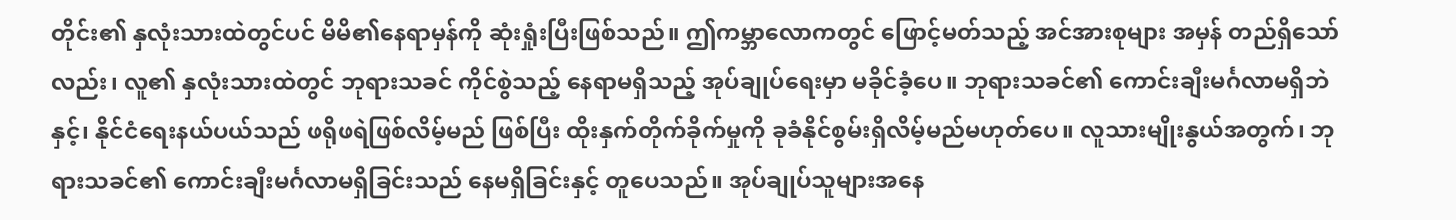တိုင်း၏ နှလုံးသားထဲတွင်ပင် မိမိ၏နေရာမှန်ကို ဆုံးရှုံးပြီးဖြစ်သည်။ ဤကမ္ဘာလောကတွင် ဖြောင့်မတ်သည့် အင်အားစုများ အမှန် တည်ရှိသော်လည်း၊ လူ၏ နှလုံးသားထဲတွင် ဘုရားသခင် ကိုင်စွဲသည့် နေရာမရှိသည့် အုပ်ချုပ်ရေးမှာ မခိုင်ခံ့ပေ။ ဘုရားသခင်၏ ကောင်းချီးမင်္ဂလာမရှိဘဲနှင့်၊ နိုင်ငံရေးနယ်ပယ်သည် ဖရိုဖရဲဖြစ်လိမ့်မည် ဖြစ်ပြီး ထိုးနှက်တိုက်ခိုက်မှုကို ခုခံနိုင်စွမ်းရှိလိမ့်မည်မဟုတ်ပေ။ လူသားမျိုးနွယ်အတွက်၊ ဘုရားသခင်၏ ကောင်းချီးမင်္ဂလာမရှိခြင်းသည် နေမရှိခြင်းနှင့် တူပေသည်။ အုပ်ချုပ်သူများအနေ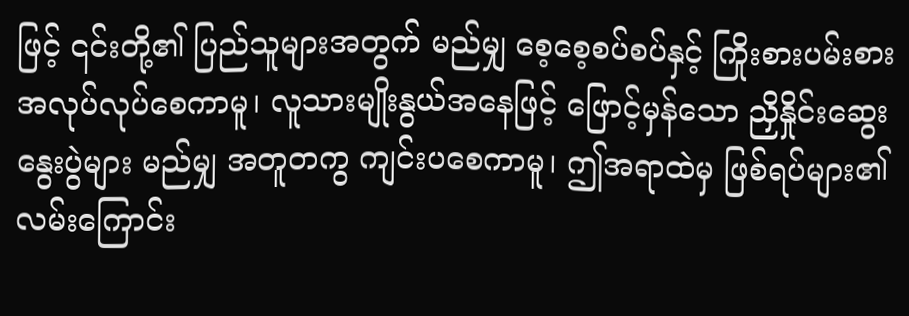ဖြင့် ၎င်းတို့၏ ပြည်သူများအတွက် မည်မျှ စေ့စေ့စပ်စပ်နှင့် ကြိုးစားပမ်းစား အလုပ်လုပ်စေကာမူ၊ လူသားမျိုးနွယ်အနေဖြင့် ဖြောင့်မှန်သော ညှိနှိုင်းဆွေးနွေးပွဲများ မည်မျှ အတူတကွ ကျင်းပစေကာမူ၊ ဤအရာထဲမှ ဖြစ်ရပ်များ၏ လမ်းကြောင်း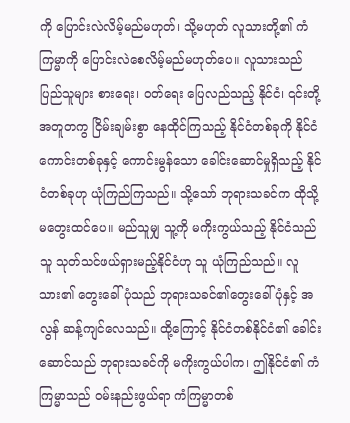ကို ပြောင်းလဲလိမ့်မည်မဟုတ်၊ သို့မဟုတ် လူသားတို့၏ ကံကြမ္မာကို ပြောင်းလဲစေလိမ့်မည်မဟုတ်ပေ။ လူသားသည် ပြည်သူများ စားရေး၊ ဝတ်ရေး ပြေလည်သည့် နိုင်ငံ၊ ၎င်းတို့ အတူတကွ ငြိမ်းချမ်းစွာ နေထိုင်ကြသည့် နိုင်ငံတစ်ခုကို နိုင်ငံကောင်းတစ်ခုနှင့် ကောင်းမွန်သော ခေါင်းဆောင်မှုရှိသည့် နိုင်ငံတစ်ခုဟု ယုံကြည်ကြသည်။ သို့သော် ဘုရားသခင်က ထိုသို့ မတွေးထင်ပေ။ မည်သူမျှ သူ့ကို မကိုးကွယ်သည့် နိုင်ငံသည် သူ သုတ်သင်ဖယ်ရှားမည့်နိုင်ငံဟု သူ ယုံကြည်သည်။ လူသား၏ တွေးခေါ်ပုံသည် ဘုရားသခင်၏တွေးခေါ်ပုံနှင့် အလွန် ဆန့်ကျင်လေသည်။ ထို့ကြောင့် နိုင်ငံတစ်နိုင်ငံ၏ ခေါင်းဆောင်သည် ဘုရားသခင်ကို မကိုးကွယ်ပါက၊ ဤနိုင်ငံ၏ ကံကြမ္မာသည် ဝမ်းနည်းဖွယ်ရာ ကံကြမ္မာတစ်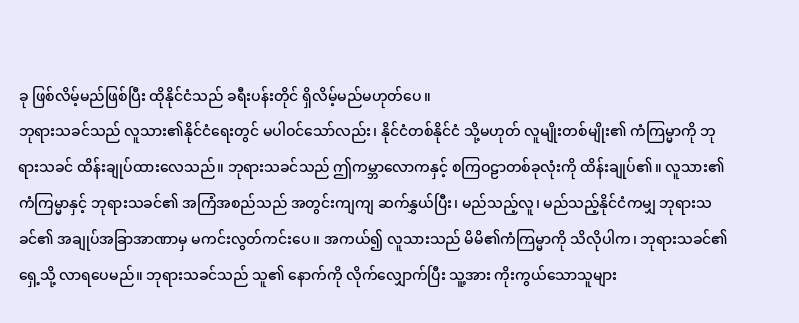ခု ဖြစ်လိမ့်မည်ဖြစ်ပြီး ထိုနိုင်ငံသည် ခရီးပန်းတိုင် ရှိလိမ့်မည်မဟုတ်ပေ။
ဘုရားသခင်သည် လူသား၏နိုင်ငံရေးတွင် မပါဝင်သော်လည်း၊ နိုင်ငံတစ်နိုင်ငံ သို့မဟုတ် လူမျိုးတစ်မျိုး၏ ကံကြမ္မာကို ဘုရားသခင် ထိန်းချုပ်ထားလေသည်။ ဘုရားသခင်သည် ဤကမ္ဘာလောကနှင့် စကြဝဠာတစ်ခုလုံးကို ထိန်းချုပ်၏။ လူသား၏ ကံကြမ္မာနှင့် ဘုရားသခင်၏ အကြံအစည်သည် အတွင်းကျကျ ဆက်နွှယ်ပြီး၊ မည်သည့်လူ၊ မည်သည့်နိုင်ငံကမျှ ဘုရားသခင်၏ အချုပ်အခြာအာဏာမှ မကင်းလွတ်ကင်းပေ။ အကယ်၍ လူသားသည် မိမိ၏ကံကြမ္မာကို သိလိုပါက၊ ဘုရားသခင်၏ရှေ့သို့ လာရပေမည်။ ဘုရားသခင်သည် သူ၏ နောက်ကို လိုက်လျှောက်ပြီး သူ့အား ကိုးကွယ်သောသူများ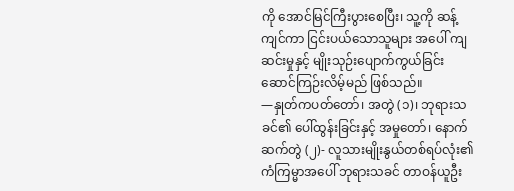ကို အောင်မြင်ကြီးပွားစေပြီး၊ သူ့ကို ဆန့်ကျင်ကာ ငြင်းပယ်သောသူများ အပေါ် ကျဆင်းမှုနှင့် မျိုးသုဉ်းပျောက်ကွယ်ခြင်း ဆောင်ကြဉ်းလိမ့်မည် ဖြစ်သည်။
—နှုတ်ကပတ်တော်၊ အတွဲ (၁)၊ ဘုရားသခင်၏ ပေါ်ထွန်းခြင်းနှင့် အမှုတော်၊ နောက်ဆက်တွဲ (၂)- လူသားမျိုးနွယ်တစ်ရပ်လုံး၏ ကံကြမ္မာအပေါ် ဘုရားသခင် တာဝန်ယူဦး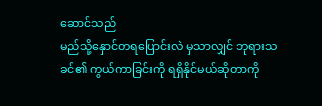ဆောင်သည်
မည်သို့နှောင်တရပြောင်းလဲ မှသာလျှင် ဘုရားသခင်၏ ကွယ်ကာခြင်းကို ရရှိနိုင်မယ်ဆိုတာကို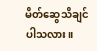မိတ်ဆွေသိချင်ပါသလား။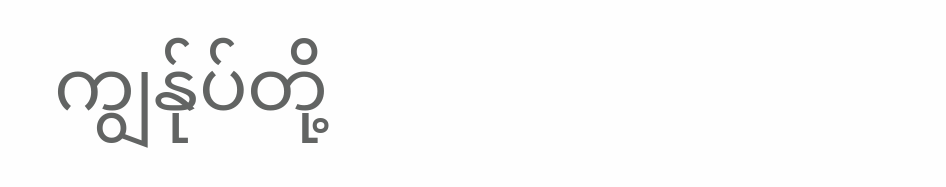ကျွန်ုပ်တို့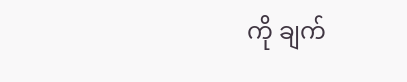ကို ချက်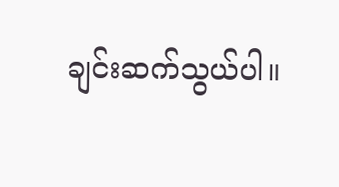ချင်းဆက်သွယ်ပါ။